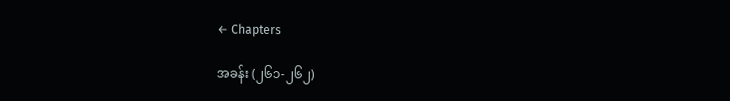← Chapters

အခန်း (၂၆၁-၂၆၂)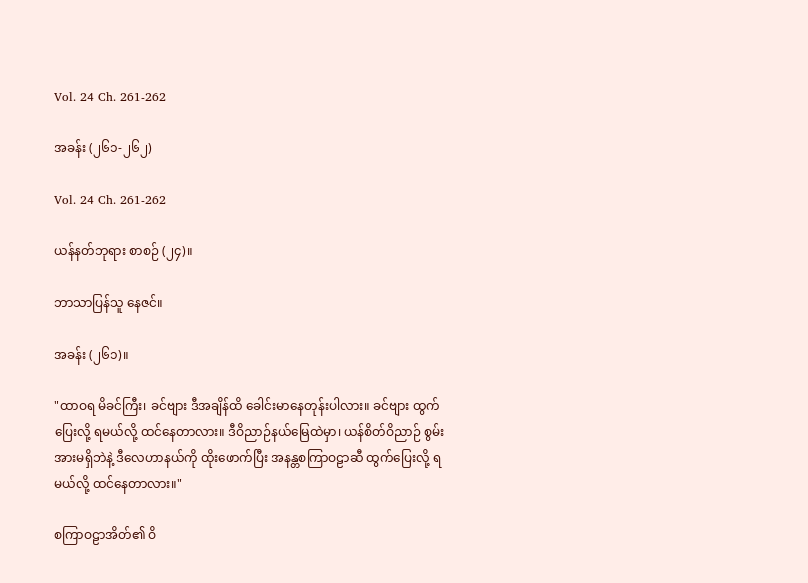Vol. 24 Ch. 261-262

အခန်း (၂၆၁-၂၆၂)

Vol. 24 Ch. 261-262

ယန်နတ်ဘုရား စာစဉ် (၂၄)။

ဘာသာပြန်သူ နေဇင်။

အခန်း (၂၆၁)။

"ထာဝရ မိခင်ကြီး၊ ခင်ဗျား ဒီအချိန်ထိ ခေါင်းမာနေတုန်းပါလား။ ခင်ဗျား ထွက်ပြေးလို့ ရမယ်လို့ ထင်နေတာလား။ ဒီဝိညာဉ်နယ်မြေထဲမှာ၊ ယန်စိတ်ဝိညာဉ် စွမ်းအားမရှိဘဲနဲ့ ဒီလေဟာနယ်ကို ထိုးဖောက်ပြီး အနန္တစကြာဝဠာဆီ ထွက်ပြေးလို့ ရမယ်လို့ ထင်နေတာလား။"

စကြာဝဠာအိတ်၏ ဝိ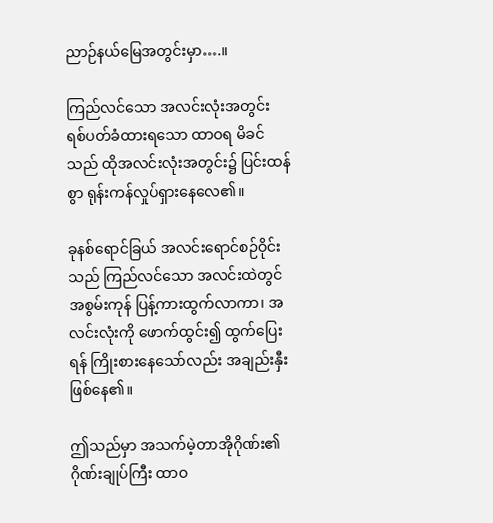ညာဉ်နယ်မြေအတွင်းမှာ….။

ကြည်လင်သော အလင်းလုံးအတွင်း ရစ်ပတ်ခံထားရသော ထာဝရ မိခင်သည် ထိုအလင်းလုံးအတွင်း၌ ပြင်းထန်စွာ ရုန်းကန်လှုပ်ရှားနေလေ၏။

ခုနစ်ရောင်ခြယ် အလင်းရောင်စဉ်ဝိုင်းသည် ကြည်လင်သော အလင်းထဲတွင် အစွမ်းကုန် ပြန့်ကားထွက်လာကာ၊ အလင်းလုံးကို ဖောက်ထွင်း၍ ထွက်ပြေးရန် ကြိုးစားနေသော်လည်း အချည်းနှီး ဖြစ်နေ၏။

ဤသည်မှာ အသက်မဲ့တာအိုဂိုဏ်း၏ ဂိုဏ်းချုပ်ကြီး ထာဝ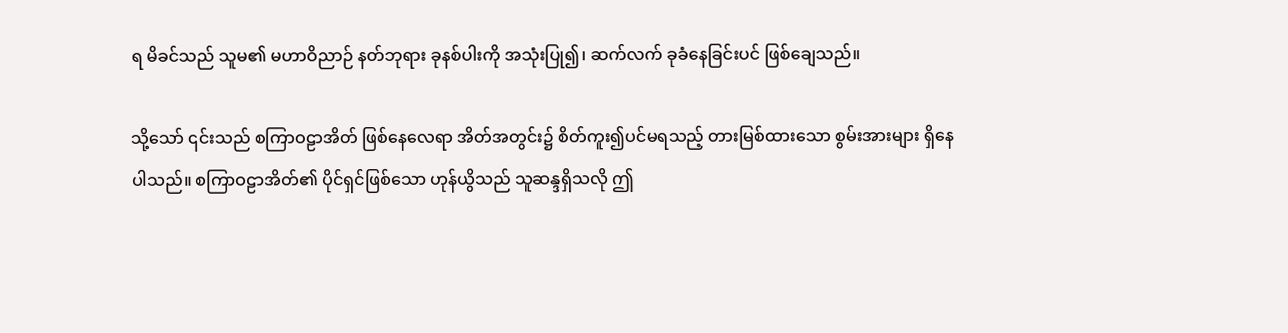ရ မိခင်သည် သူမ၏ မဟာဝိညာဉ် နတ်ဘုရား ခုနစ်ပါးကို အသုံးပြု၍၊ ဆက်လက် ခုခံနေခြင်းပင် ဖြစ်ချေသည်။

သို့သော် ၎င်းသည် စကြာဝဠာအိတ် ဖြစ်နေလေရာ အိတ်အတွင်း၌ စိတ်ကူး၍ပင်မရသည့် တားမြစ်ထားသော စွမ်းအားများ ရှိနေပါသည်။ စကြာဝဠာအိတ်၏ ပိုင်ရှင်ဖြစ်သော ဟုန်ယွိသည် သူဆန္ဒရှိသလို ဤ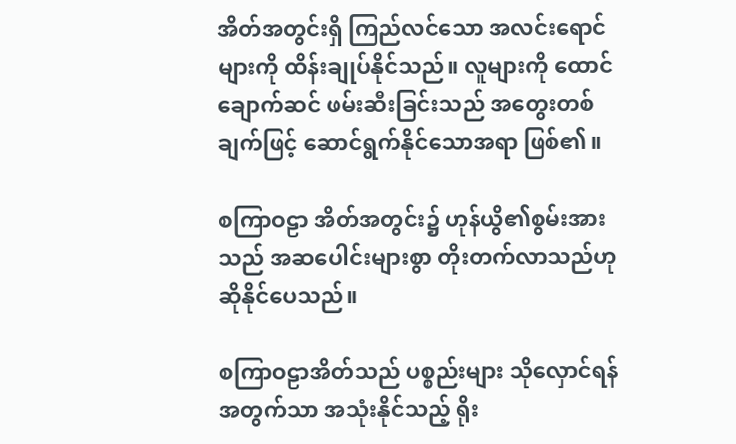အိတ်အတွင်းရှိ ကြည်လင်သော အလင်းရောင်များကို ထိန်းချုပ်နိုင်သည်။ လူများကို ထောင်ချောက်ဆင် ဖမ်းဆီးခြင်းသည် အတွေးတစ်ချက်ဖြင့် ဆောင်ရွက်နိုင်သောအရာ ဖြစ်၏။

စကြာဝဠာ အိတ်အတွင်း၌ ဟုန်ယွိ၏စွမ်းအားသည် အဆပေါင်းများစွာ တိုးတက်လာသည်ဟု ဆိုနိုင်ပေသည်။

စကြာဝဠာအိတ်သည် ပစ္စည်းများ သိုလှောင်ရန်အတွက်သာ အသုံးနိုင်သည့် ရိုး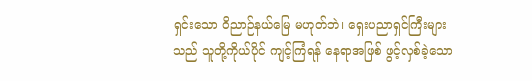ရှင်းသော ဝိညာဉ်နယ်မြေ မဟုတ်ဘဲ၊ ရှေးပညာရှင်ကြီးများသည် သူတို့ကိုယ်ပိုင် ကျင့်ကြံရန် နေရာအဖြစ် ဖွင့်လှစ်ခဲ့သော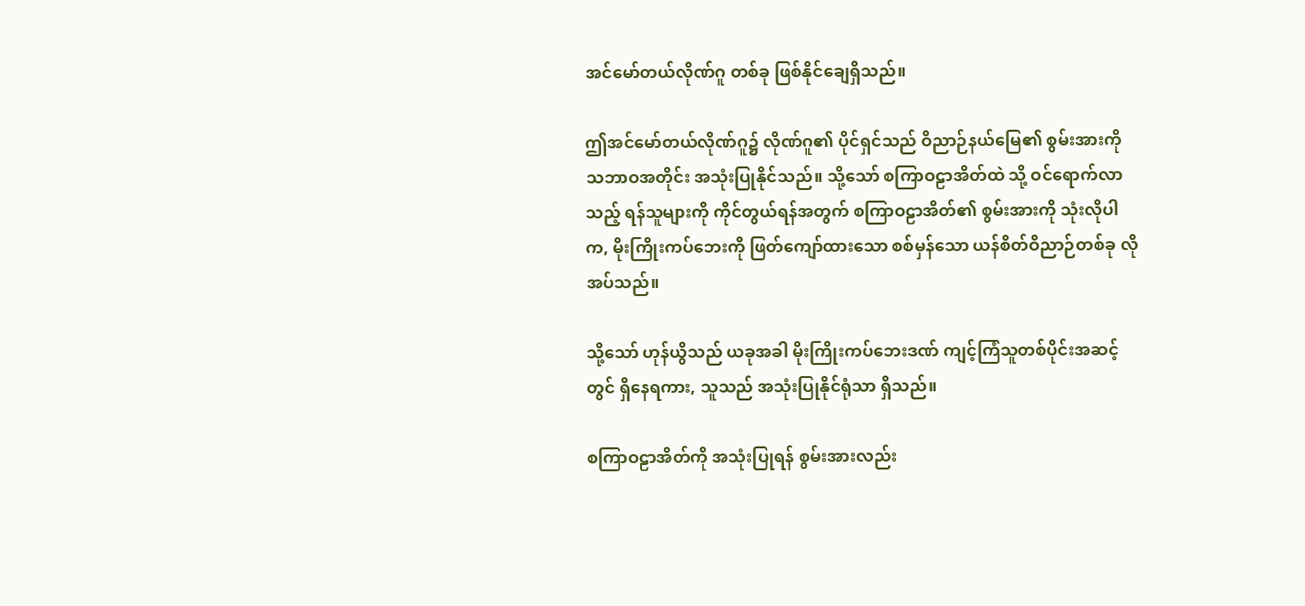အင်မော်တယ်လိုဏ်ဂူ တစ်ခု ဖြစ်နိုင်ချေရှိသည်။

ဤအင်မော်တယ်လိုဏ်ဂူ၌ လိုဏ်ဂူ၏ ပိုင်ရှင်သည် ဝိညာဉ်နယ်မြေ၏ စွမ်းအားကို သဘာဝအတိုင်း အသုံးပြုနိုင်သည်။ သို့သော် စကြာဝဠာအိတ်ထဲ သို့ ဝင်ရောက်လာသည့် ရန်သူများကို ကိုင်တွယ်ရန်အတွက် စကြာဝဠာအိတ်၏ စွမ်းအားကို သုံးလိုပါက, မိုးကြိုးကပ်ဘေးကို ဖြတ်ကျော်ထားသော စစ်မှန်သော ယန်စိတ်ဝိညာဉ်တစ်ခု လိုအပ်သည်။

သို့သော် ဟုန်ယွိသည် ယခုအခါ မိုးကြိုးကပ်ဘေးဒဏ် ကျင့်ကြံသူတစ်ပိုင်းအဆင့်တွင် ရှိနေရကား, သူသည် အသုံးပြုနိုင်ရုံသာ ရှိသည်။

စကြာဝဠာအိတ်ကို အသုံးပြုရန် စွမ်းအားလည်း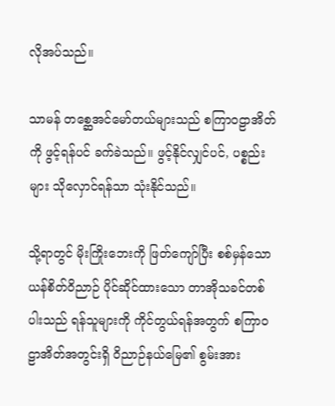လိုအပ်သည်။

သာမန် တစ္ဆေအင်မော်တယ်များသည် စကြာဝဠာအိတ်ကို ဖွင့်ရန်ပင် ခက်ခဲသည်။ ဖွင့်နိုင်လျှင်ပင်, ပစ္စည်းများ သိုလှောင်ရန်သာ သုံးနိုင်သည်။

သို့ရာတွင် မိုးကြိုးဘေးကို ဖြတ်ကျော်ပြီး စစ်မှန်သော ယန်စိတ်ဝိညာဉ် ပိုင်ဆိုင်ထားသော တာအိုသခင်တစ်ပါးသည် ရန်သူများကို ကိုင်တွယ်ရန်အတွက် စကြာဝဠာအိတ်အတွင်းရှိ ဝိညာဉ်နယ်မြေ၏ စွမ်းအား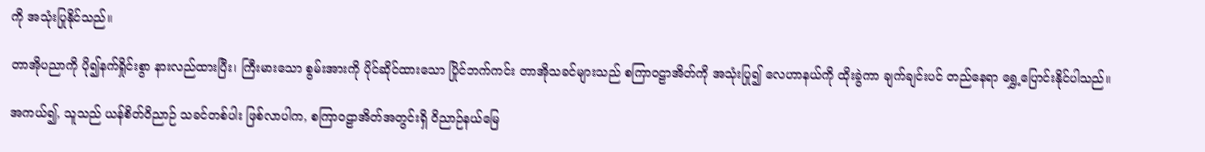ကို အသုံးပြုနိုင်သည်။

တာအိုပညာကို ပို၍နက်ရှိုင်းစွာ နားလည်ထားပြီး၊ ကြီးမားသော စွမ်းအားကို ပိုင်ဆိုင်ထားသော ပြိုင်ဘက်ကင်း တာအိုသခင်များသည် စကြာဝဠာအိတ်ကို အသုံးပြု၍ လေဟာနယ်ကို ထိုးခွဲကာ ချက်ချင်းပင် တည်နေရာ ရွှေ့ပြောင်းနိုင်ပါသည်။

အကယ်၍, သူသည် ယန်စိတ်ဝိညာဉ် သခင်တစ်ပါး ဖြစ်လာပါက, စကြာဝဠာအိတ်အတွင်းရှိ ဝိညာဉ်နယ်မြေ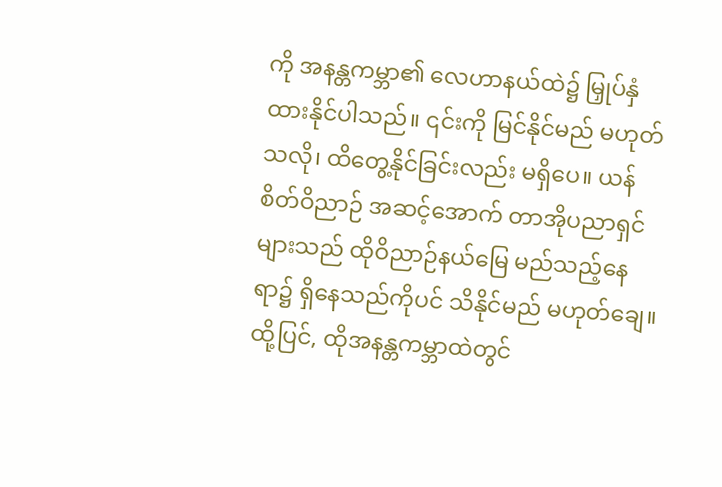ကို အနန္တကမ္ဘာ၏ လေဟာနယ်ထဲ၌ မြှုပ်နှံထားနိုင်ပါသည်။ ၎င်းကို မြင်နိုင်မည် မဟုတ်သလို၊ ထိတွေ့နိုင်ခြင်းလည်း မရှိပေ။ ယန်စိတ်ဝိညာဉ် အဆင့်အောက် တာအိုပညာရှင်များသည် ထိုဝိညာဉ်နယ်မြေ မည်သည့်နေရာ၌ ရှိနေသည်ကိုပင် သိနိုင်မည် မဟုတ်ချေ။ ထို့ပြင်, ထိုအနန္တကမ္ဘာထဲတွင်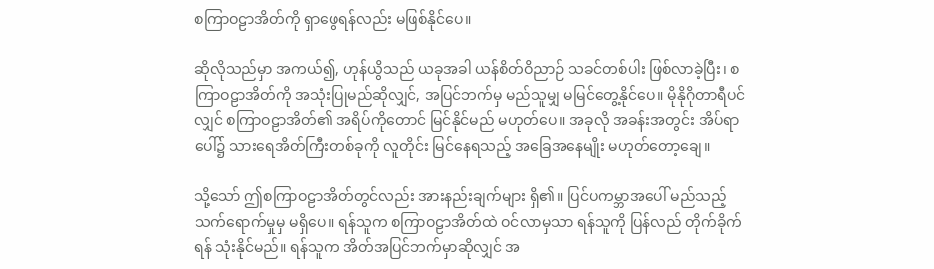စကြာဝဠာအိတ်ကို ရှာဖွေရန်လည်း မဖြစ်နိုင်ပေ။

ဆိုလိုသည်မှာ အကယ်၍, ဟုန်ယွိသည် ယခုအခါ ယန်စိတ်ဝိညာဉ် သခင်တစ်ပါး ဖြစ်လာခဲ့ပြီး၊ စကြာဝဠာအိတ်ကို အသုံးပြုမည်ဆိုလျှင်, အပြင်ဘက်မှ မည်သူမျှ မမြင်တွေ့နိုင်ပေ။ မိုနိုဂိုတာရီပင်လျှင် စကြာဝဠာအိတ်၏ အရိပ်ကိုတောင် မြင်နိုင်မည် မဟုတ်ပေ။ အခုလို အခန်းအတွင်း အိပ်ရာပေါ်၌ သားရေအိတ်ကြီးတစ်ခုကို လူတိုင်း မြင်နေရသည့် အခြေအနေမျိုး မဟုတ်တော့ချေ။

သို့သော် ဤစကြာဝဠာအိတ်တွင်လည်း အားနည်းချက်များ ရှိ၏။ ပြင်ပကမ္ဘာအပေါ် မည်သည့် သက်ရောက်မှုမှ မရှိပေ။ ရန်သူက စကြာဝဠာအိတ်ထဲ ဝင်လာမှသာ ရန်သူကို ပြန်လည် တိုက်ခိုက်ရန် သုံးနိုင်မည်။ ရန်သူက အိတ်အပြင်ဘက်မှာဆိုလျှင် အ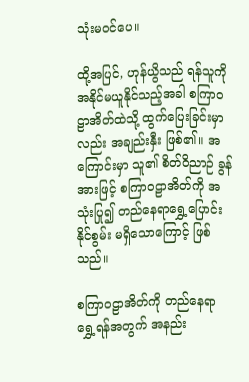သုံးမဝင်ပေ။

ထို့အပြင်, ဟုန်ယွိသည် ရန်သူကို အနိုင်မယူနိုင်သည့်အခါ စကြာဝဠာအိတ်ထဲသို့ ထွက်ပြေးခြင်းမှာလည်း အချည်းနှီး ဖြစ်၏။ အကြောင်းမှာ သူ၏ စိတ်ဝိညာဉ် ခွန်အားဖြင့် စကြာဝဠာအိတ်ကို အသုံးပြု၍ တည်နေရာရွှေ့ပြောင်းနိုင်စွမ်း မရှိသောကြောင့် ဖြစ်သည်။

စကြာဝဠာအိတ်ကို တည်နေရာ ရွှေ့ရန်အတွက် အနည်း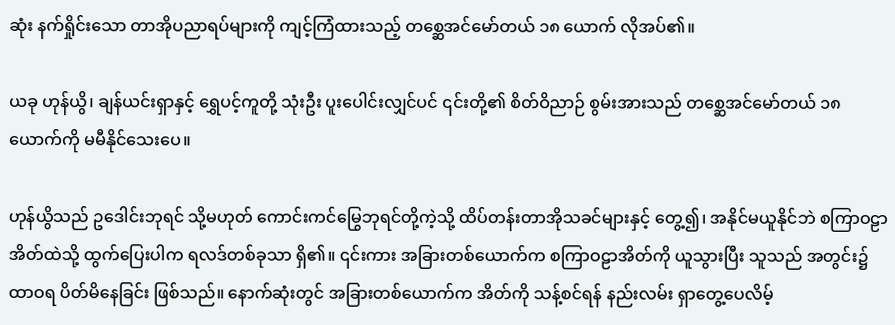ဆုံး နက်ရှိုင်းသော တာအိုပညာရပ်များကို ကျင့်ကြံထားသည့် တစ္ဆေအင်မော်တယ် ၁၈ ယောက် လိုအပ်၏။

ယခု ဟုန်ယွိ၊ ချန်ယင်းရှာနှင့် ရွှေပင့်ကူတို့ သုံးဦး ပူးပေါင်းလျှင်ပင် ၎င်းတို့၏ စိတ်ဝိညာဉ် စွမ်းအားသည် တစ္ဆေအင်မော်တယ် ၁၈ ယောက်ကို မမီနိုင်သေးပေ။

ဟုန်ယွိသည် ဥဒေါင်းဘုရင် သို့မဟုတ် ကောင်းကင်မြွေဘုရင်တို့ကဲ့သို့ ထိပ်တန်းတာအိုသခင်များနှင့် တွေ့၍၊ အနိုင်မယူနိုင်ဘဲ စကြာဝဠာအိတ်ထဲသို့ ထွက်ပြေးပါက ရလဒ်တစ်ခုသာ ရှိ၏။ ၎င်းကား အခြားတစ်ယောက်က စကြာဝဠာအိတ်ကို ယူသွားပြီး သူသည် အတွင်း၌ ထာဝရ ပိတ်မိနေခြင်း ဖြစ်သည်။ နောက်ဆုံးတွင် အခြားတစ်ယောက်က အိတ်ကို သန့်စင်ရန် နည်းလမ်း ရှာတွေ့ပေလိမ့်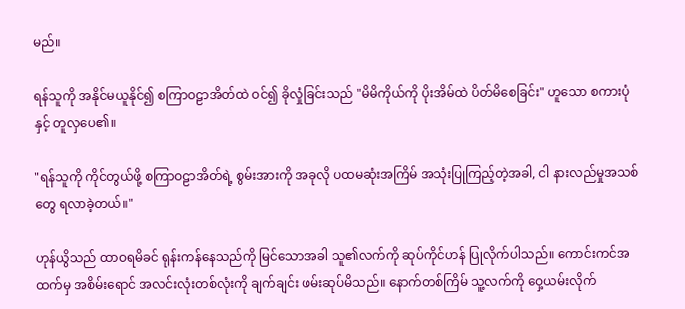မည်။

ရန်သူကို အနိုင်မယူနိုင်၍ စကြာဝဠာအိတ်ထဲ ဝင်၍ ခိုလှုံခြင်းသည် "မိမိကိုယ်ကို ပိုးအိမ်ထဲ ပိတ်မိစေခြင်း" ဟူသော စကားပုံနှင့် တူလှပေ၏။

"ရန်သူကို ကိုင်တွယ်ဖို့ စကြာဝဠာအိတ်ရဲ့ စွမ်းအားကို အခုလို ပထမဆုံးအကြိမ် အသုံးပြုကြည့်တဲ့အခါ, ငါ နားလည်မှုအသစ်တွေ ရလာခဲ့တယ်။"

ဟုန်ယွိသည် ထာဝရမိခင် ရုန်းကန်နေသည်ကို မြင်သောအခါ သူ၏လက်ကို ဆုပ်ကိုင်ဟန် ပြုလိုက်ပါသည်။ ကောင်းကင်အထက်မှ အစိမ်းရောင် အလင်းလုံးတစ်လုံးကို ချက်ချင်း ဖမ်းဆုပ်မိသည်။ နောက်တစ်ကြိမ် သူ့လက်ကို ဝှေ့ယမ်းလိုက်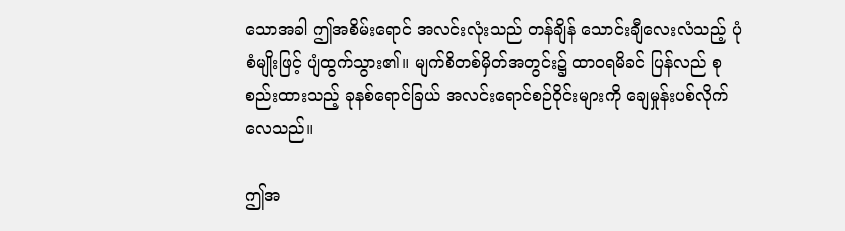သောအခါ ဤအစိမ်းရောင် အလင်းလုံးသည် တန်ချိန် သောင်းချီလေးလံသည့် ပုံစံမျိုးဖြင့် ပျံထွက်သွား၏။ မျက်စိတစ်မှိတ်အတွင်း၌ ထာဝရမိခင် ပြန်လည် စုစည်းထားသည့် ခုနစ်ရောင်ခြယ် အလင်းရောင်စဉ်ဝိုင်းများကို ချေမှုန်းပစ်လိုက်လေသည်။

ဤအ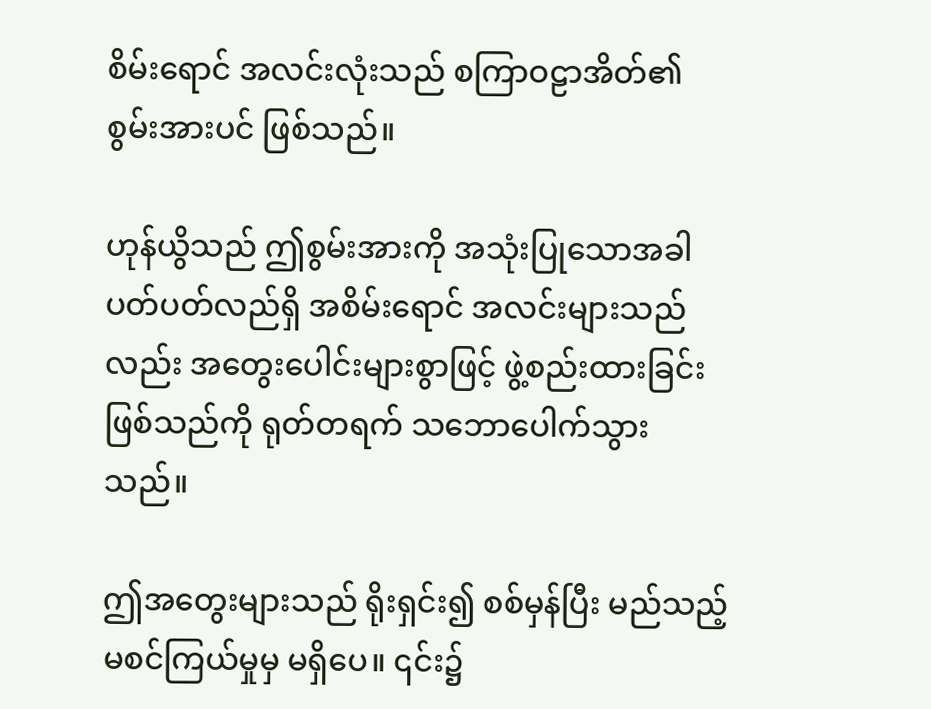စိမ်းရောင် အလင်းလုံးသည် စကြာဝဠာအိတ်၏ စွမ်းအားပင် ဖြစ်သည်။

ဟုန်ယွိသည် ဤစွမ်းအားကို အသုံးပြုသောအခါ ပတ်ပတ်လည်ရှိ အစိမ်းရောင် အလင်းများသည်လည်း အတွေးပေါင်းများစွာဖြင့် ဖွဲ့စည်းထားခြင်း ဖြစ်သည်ကို ရုတ်တရက် သဘောပေါက်သွားသည်။

ဤအတွေးများသည် ရိုးရှင်း၍ စစ်မှန်ပြီး မည်သည့် မစင်ကြယ်မှုမှ မရှိပေ။ ၎င်း၌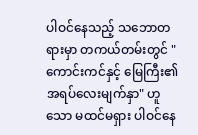ပါဝင်နေသည့် သဘောတရားမှာ တကယ်တမ်းတွင် "ကောင်းကင်နှင့် မြေကြီး၏ အရပ်လေးမျက်နှာ" ဟူသော မထင်မရှား ပါဝင်နေ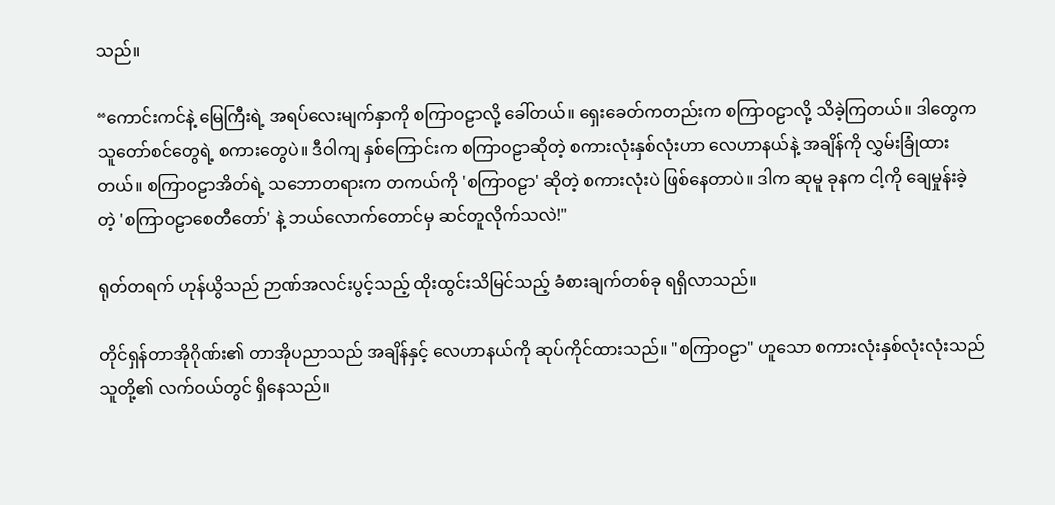သည်။

“ကောင်းကင်နဲ့ မြေကြီးရဲ့ အရပ်လေးမျက်နှာကို စကြာဝဠာလို့ ခေါ်တယ်။ ရှေးခေတ်ကတည်းက စကြာဝဠာလို့ သိခဲ့ကြတယ်။ ဒါတွေက သူတော်စင်တွေရဲ့ စကားတွေပဲ။ ဒီဝါကျ နှစ်ကြောင်းက စကြာဝဠာဆိုတဲ့ စကားလုံးနှစ်လုံးဟာ လေဟာနယ်နဲ့ အချိန်ကို လွှမ်းခြုံထားတယ်။ စကြာဝဠာအိတ်ရဲ့ သဘောတရားက တကယ်ကို 'စကြာဝဠာ' ဆိုတဲ့ စကားလုံးပဲ ဖြစ်နေတာပဲ။ ဒါက ဆုမူ ခုနက ငါ့ကို ချေမှုန်းခဲ့တဲ့ 'စကြာဝဠာစေတီတော်' နဲ့ ဘယ်လောက်တောင်မှ ဆင်တူလိုက်သလဲ!"

ရုတ်တရက် ဟုန်ယွိသည် ဉာဏ်အလင်းပွင့်သည့် ထိုးထွင်းသိမြင်သည့် ခံစားချက်တစ်ခု ရရှိလာသည်။

တိုင်ရှန်တာအိုဂိုဏ်း၏ တာအိုပညာသည် အချိန်နှင့် လေဟာနယ်ကို ဆုပ်ကိုင်ထားသည်။ "စကြာဝဠာ" ဟူသော စကားလုံးနှစ်လုံးလုံးသည် သူတို့၏ လက်ဝယ်တွင် ရှိနေသည်။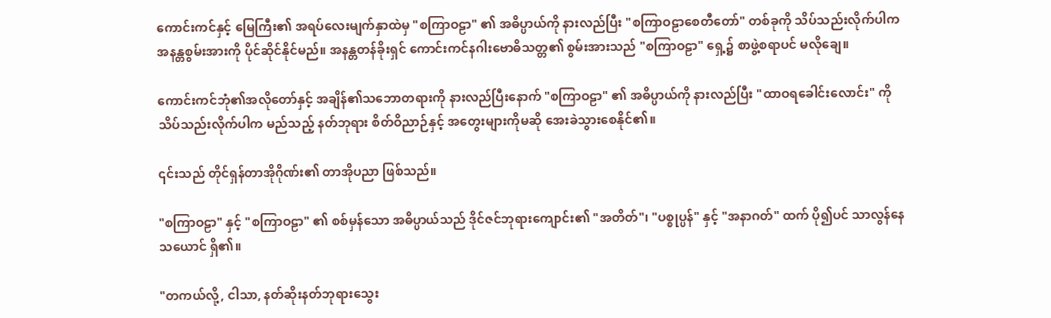ကောင်းကင်နှင့် မြေကြီး၏ အရပ်လေးမျက်နှာထဲမှ "စကြာဝဠာ" ၏ အဓိပ္ပာယ်ကို နားလည်ပြီး "စကြာဝဠာစေတီတော်" တစ်ခုကို သိပ်သည်းလိုက်ပါက အနန္တစွမ်းအားကို ပိုင်ဆိုင်နိုင်မည်။ အနန္တတန်ခိုးရှင် ကောင်းကင်နဂါးဗောဓိသတ္တ၏ စွမ်းအားသည် "စကြာဝဠာ" ရှေ့၌ စာဖွဲ့စရာပင် မလိုချေ။

ကောင်းကင်ဘုံ၏အလိုတော်နှင့် အချိန်၏သဘောတရားကို နားလည်ပြီးနောက် "စကြာဝဠာ" ၏ အဓိပ္ပာယ်ကို နားလည်ပြီး "ထာဝရခေါင်းလောင်း" ကို သိပ်သည်းလိုက်ပါက မည်သည့် နတ်ဘုရား စိတ်ဝိညာဉ်နှင့် အတွေးများကိုမဆို အေးခဲသွားစေနိုင်၏။

၎င်းသည် တိုင်ရှန်တာအိုဂိုဏ်း၏ တာအိုပညာ ဖြစ်သည်။

"စကြာဝဠာ" နှင့် "စကြာဝဠာ" ၏ စစ်မှန်သော အဓိပ္ပာယ်သည် ဒိုင်ဇင်ဘုရားကျောင်း၏ "အတိတ်"၊ "ပစ္စုပ္ပန်" နှင့် "အနာဂတ်" ထက် ပို၍ပင် သာလွန်နေသယောင် ရှိ၏။

"တကယ်လို့, ငါသာ, နတ်ဆိုးနတ်ဘုရားသွေး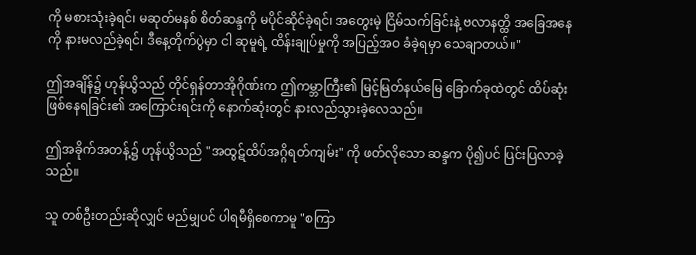ကို မစားသုံးခဲ့ရင်၊ မဆုတ်မနစ် စိတ်ဆန္ဒကို မပိုင်ဆိုင်ခဲ့ရင်၊ အတွေးမဲ့ ငြိမ်သက်ခြင်းနဲ့ ဗလာနတ္ထိ အခြေအနေကို နားမလည်ခဲ့ရင်၊ ဒီနေ့တိုက်ပွဲမှာ ငါ ဆုမူရဲ့ ထိန်းချုပ်မှုကို အပြည့်အဝ ခံခဲ့ရမှာ သေချာတယ်။"

ဤအချိန်၌ ဟုန်ယွိသည် တိုင်ရှန်တာအိုဂိုဏ်းက ဤကမ္ဘာကြီး၏ မြင့်မြတ်နယ်မြေ ခြောက်ခုထဲတွင် ထိပ်ဆုံး ဖြစ်နေရခြင်း၏ အကြောင်းရင်းကို နောက်ဆုံးတွင် နားလည်သွားခဲ့လေသည်။

ဤအခိုက်အတန့်၌ ဟုန်ယွိသည် "အထွဋ်ထိပ်အဂ္ဂိရတ်ကျမ်း" ကို ဖတ်လိုသော ဆန္ဒက ပို၍ပင် ပြင်းပြလာခဲ့သည်။

သူ တစ်ဦးတည်းဆိုလျှင် မည်မျှပင် ပါရမီရှိစေကာမူ "စကြာ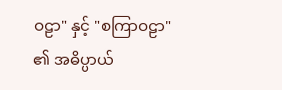ဝဠာ" နှင့် "စကြာဝဠာ" ၏ အဓိပ္ပာယ်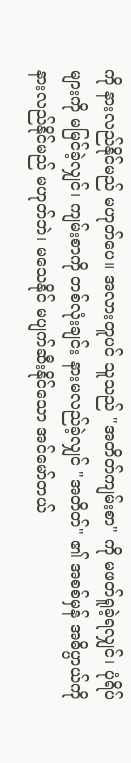ကို နားလည်နိုင်မည် မဟုတ်ပေ။ အလားတူပင် သူသည် "အတိတ်ကျမ်းစာ" ကို မဖတ်ရူခဲ့ရလျှင်၊ ပုံရိပ်များကို မမြင်ခဲ့လျှင်၊ ကျမ်းစာကို တစ်လုံးချင်း နားမလည်ခဲ့လျှင် "အတိတ်" ၏ အစစ်မှန် အဓိပ္ပာယ်ကို နားလည်နိုင်မည် မဟုတ်ဘဲ၊ မသေနိုင် မပျက်ဆီးနိုင်သော အင်မော်တယ်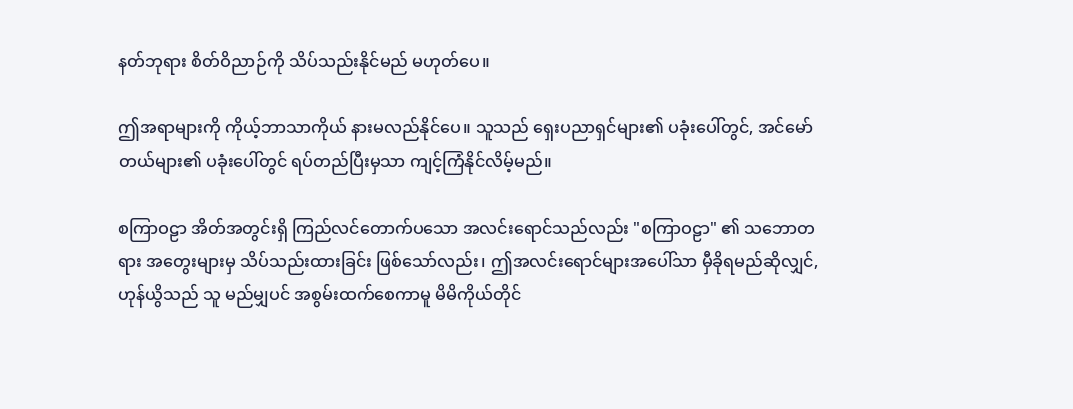နတ်ဘုရား စိတ်ဝိညာဉ်ကို သိပ်သည်းနိုင်မည် မဟုတ်ပေ။

ဤအရာများကို ကိုယ့်ဘာသာကိုယ် နားမလည်နိုင်ပေ။ သူသည် ရှေးပညာရှင်များ၏ ပခုံးပေါ်တွင်, အင်မော်တယ်များ၏ ပခုံးပေါ်တွင် ရပ်တည်ပြီးမှသာ ကျင့်ကြံနိုင်လိမ့်မည်။

စကြာဝဠာ အိတ်အတွင်းရှိ ကြည်လင်တောက်ပသော အလင်းရောင်သည်လည်း "စကြာဝဠာ" ၏ သဘောတရား အတွေးများမှ သိပ်သည်းထားခြင်း ဖြစ်သော်လည်း၊ ဤအလင်းရောင်များအပေါ်သာ မှီခိုရမည်ဆိုလျှင်, ဟုန်ယွိသည် သူ မည်မျှပင် အစွမ်းထက်စေကာမူ မိမိကိုယ်တိုင်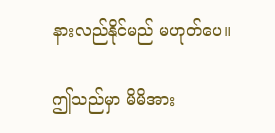နားလည်နိုင်မည် မဟုတ်ပေ။

ဤသည်မှာ မိမိအား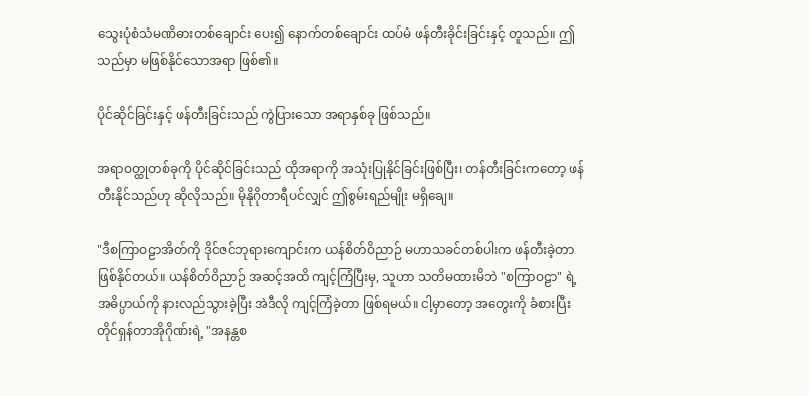သွေးပုံစံသံမဏိဓားတစ်ချောင်း ပေး၍ နောက်တစ်ချောင်း ထပ်မံ ဖန်တီးခိုင်းခြင်းနှင့် တူသည်။ ဤသည်မှာ မဖြစ်နိုင်သောအရာ ဖြစ်၏။

ပိုင်ဆိုင်ခြင်းနှင့် ဖန်တီးခြင်းသည် ကွဲပြားသော အရာနှစ်ခု ဖြစ်သည်။

အရာဝတ္ထုတစ်ခုကို ပိုင်ဆိုင်ခြင်းသည် ထိုအရာကို အသုံးပြုနိုင်ခြင်းဖြစ်ပြီး၊ တန်တီးခြင်းကတော့ ဖန်တီးနိုင်သည်ဟု ဆိုလိုသည်။ မိုနိုဂိုတာရီပင်လျှင် ဤစွမ်းရည်မျိုး မရှိချေ။

"ဒီစကြာဝဠာအိတ်ကို ဒိုင်ဇင်ဘုရားကျောင်းက ယန်စိတ်ဝိညာဉ် မဟာသခင်တစ်ပါးက ဖန်တီးခဲ့တာ ဖြစ်နိုင်တယ်။ ယန်စိတ်ဝိညာဉ် အဆင့်အထိ ကျင့်ကြံပြီးမှ, သူဟာ သတိမထားမိဘဲ "စကြာဝဠာ" ရဲ့ အဓိပ္ပာယ်ကို နားလည်သွားခဲ့ပြီး အဲဒီလို ကျင့်ကြံခဲ့တာ ဖြစ်ရမယ်။ ငါ့မှာတော့ အတွေးကို ခံစားပြီး တိုင်ရှန်တာအိုဂိုဏ်းရဲ့ "အနန္တစ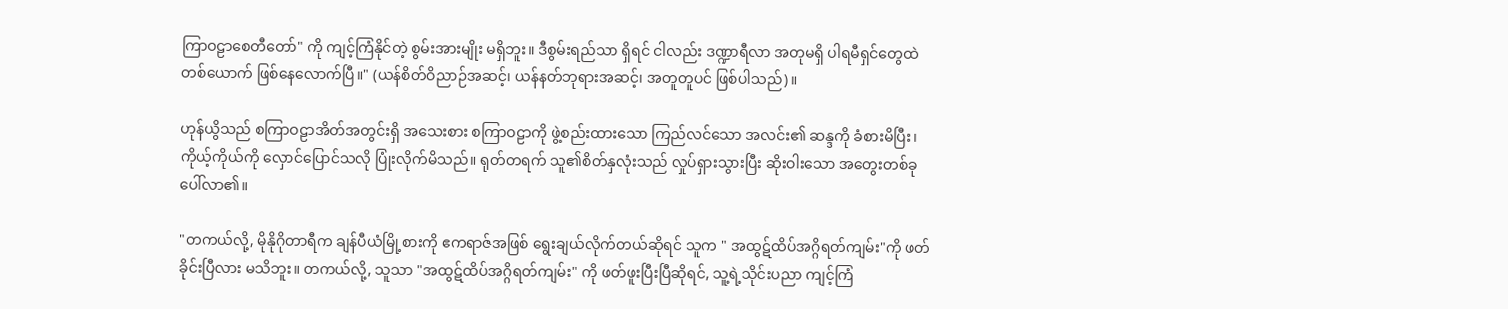ကြာဝဠာစေတီတော်" ကို ကျင့်ကြံနိုင်တဲ့ စွမ်းအားမျိုး မရှိဘူး။ ဒီစွမ်းရည်သာ ရှိရင် ငါလည်း ဒဏ္ဍာရီလာ အတုမရှိ ပါရမီရှင်တွေထဲ တစ်ယောက် ဖြစ်နေလောက်ပြီ။" (ယန်စိတ်ဝိညာဉ်အဆင့်၊ ယန်နတ်ဘုရားအဆင့်၊ အတူတူပင် ဖြစ်ပါသည်)။

ဟုန်ယွိသည် စကြာဝဠာအိတ်အတွင်းရှိ အသေးစား စကြာဝဠာကို ဖွဲ့စည်းထားသော ကြည်လင်သော အလင်း၏ ဆန္ဒကို ခံစားမိပြီး၊ ကိုယ့်ကိုယ်ကို လှောင်ပြောင်သလို ပြုံးလိုက်မိသည်။ ရုတ်တရက် သူ၏စိတ်နှလုံးသည် လှုပ်ရှားသွားပြီး ဆိုးဝါးသော အတွေးတစ်ခု ပေါ်လာ၏။

"တကယ်လို့, မိုနိုဂိုတာရီက ချန်ပီယံမြို့စားကို ဧကရာဇ်အဖြစ် ရွေးချယ်လိုက်တယ်ဆိုရင် သူက " အထွဋ်ထိပ်အဂ္ဂိရတ်ကျမ်း"ကို ဖတ်ခိုင်းပြီလား မသိဘူး။ တကယ်လို့, သူသာ "အထွဋ်ထိပ်အဂ္ဂိရတ်ကျမ်း" ကို ဖတ်ဖူးပြီးပြီဆိုရင်, သူ့ရဲ့သိုင်းပညာ ကျင့်ကြံ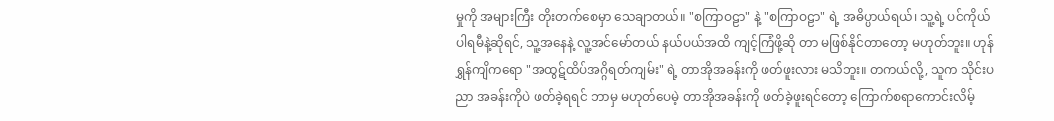မှုကို အများကြီး တိုးတက်စေမှာ သေချာတယ်။ "စကြာဝဠာ" နဲ့ "စကြာဝဠာ" ရဲ့ အဓိပ္ပာယ်ရယ်၊ သူ့ရဲ့ ပင်ကိုယ်ပါရမီနဲ့ဆိုရင်, သူ့အနေနဲ့ လူ့အင်မော်တယ် နယ်ပယ်အထိ ကျင့်ကြံဖို့ဆို တာ မဖြစ်နိုင်တာတော့ မဟုတ်ဘူး။ ဟုန်ရွှန်ကျိကရော "အထွဋ်ထိပ်အဂ္ဂိရတ်ကျမ်း" ရဲ့ တာအိုအခန်းကို ဖတ်ဖူးလား မသိဘူး။ တကယ်လို့, သူက သိုင်းပညာ အခန်းကိုပဲ ဖတ်ခဲ့ရရင် ဘာမှ မဟုတ်ပေမဲ့ တာအိုအခန်းကို ဖတ်ခဲ့ဖူးရင်တော့ ကြောက်စရာကောင်းလိမ့်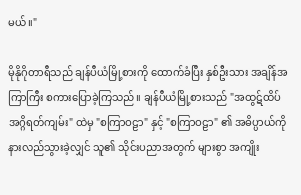မယ်။"

မိုနိုဂိုတာရီသည် ချန်ပီယံမြို့စားကို ထောက်ခံပြီး နှစ်ဦးသား အချိန်အကြာကြီး စကားပြောခဲ့ကြသည်။ ချန်ပီယံမြို့စားသည် "အထွဋ်ထိပ် အဂ္ဂိရတ်ကျမ်း" ထဲမှ "စကြာဝဠာ" နှင့် "စကြာဝဠာ" ၏ အဓိပ္ပာယ်ကို နားလည်သွားခဲ့လျှင် သူ၏ သိုင်းပညာအတွက် များစွာ အကျိုး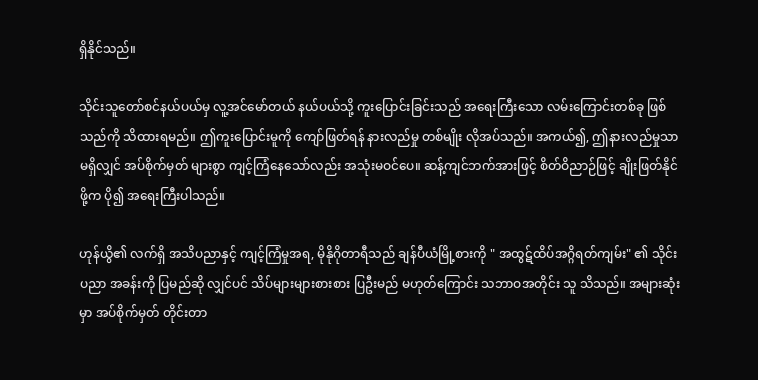ရှိနိုင်သည်။

သိုင်းသူတော်စင်နယ်ပယ်မှ လူ့အင်မော်တယ် နယ်ပယ်သို့ ကူးပြောင်းခြင်းသည် အရေးကြီးသော လမ်းကြောင်းတစ်ခု ဖြစ်သည်ကို သိထားရမည်။ ဤကူးပြောင်းမူကို ကျော်ဖြတ်ရန် နားလည်မှု တစ်မျိုး လိုအပ်သည်။ အကယ်၍, ဤနားလည်မှုသာ မရှိလျှင် အပ်စိုက်မှတ် များစွာ ကျင့်ကြံနေသော်လည်း အသုံးမဝင်ပေ။ ဆန့်ကျင်ဘက်အားဖြင့် စိတ်ဝိညာဉ်ဖြင့် ချိုးဖြတ်နိုင်ဖို့က ပို၍ အရေးကြီးပါသည်။

ဟုန်ယွိ၏ လက်ရှိ အသိပညာနှင့် ကျင့်ကြံမှုအရ, မိုနိုဂိုတာရီသည် ချန်ပီယံမြို့စားကို " အထွဋ်ထိပ်အဂ္ဂိရတ်ကျမ်း" ၏ သိုင်းပညာ အခန်းကို ပြမည်ဆို လျှင်ပင် သိပ်များများစားစား ပြဦးမည် မဟုတ်ကြောင်း သဘာဝအတိုင်း သူ သိသည်။ အများဆုံးမှာ အပ်စိုက်မှတ် တိုင်းတာ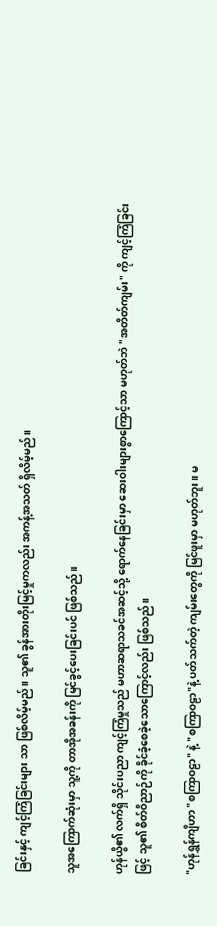ခြင်းနှင့် ကျင့်ကြံခြင်းများ သာ ဖြစ်လိမ့်မည်။ သူ၏ ခွန်အားတိုးမြင့်မှုကလည်း အကန့်အသတ် ရှိလိမ့်မည်။

သူအကြောက်ဆုံးမှာ သူ့ကို တာအိုအခန်းကို မြင်ခွင့်ပေးခြင်းပင် ဖြစ်သည်။

ဟုန်ယွိ၏ လက်ရှိ သိုင်းပညာ ကျင့်ကြံမှုသည် မဟာဆရာသခင်အဆင့်သို့ ရောက်နေခြင်းမှာ ဆေးဝါးများစွာကြောင့်သာ မဟုတ်ဘဲ "အတိတ်ကျမ်း" ကို ကျင့်ကြံခြင်းဖြင့် သူ၏ စိတ်ဝိညာဉ်ကို ခိုင်ခံ့စေခဲ့သောကြောင့်လည်း ဖြစ်သည်။

"ဟုန်ရွှန်ကျိဟာ "စကြာဝဠာ" နဲ့ "စကြာဝဠာ"နဲ့ ပတ်သက်တဲ့ ကျမ်းတွေကို မြင်ဖူးမှာ မဟုတ်ဘူး။ မ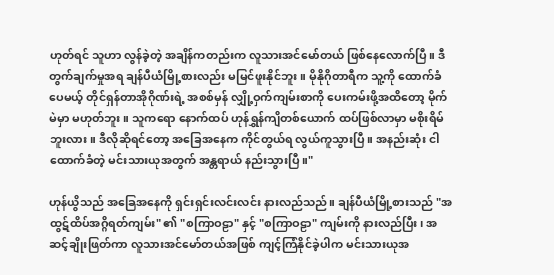ဟုတ်ရင် သူဟာ လွန်ခဲ့တဲ့ အချိန်ကတည်းက လူသားအင်မော်တယ် ဖြစ်နေလောက်ပြီ။ ဒီတွက်ချက်မှုအရ ချန်ပီယံမြို့စားလည်း မမြင်ဖူးနိုင်ဘူး။ မိုနိုဂိုတာရီက သူ့ကို ထောက်ခံပေမယ့် တိုင်ရှန်တာအိုဂိုဏ်းရဲ့ အစစ်မှန် လျှို့ဝှက်ကျမ်းစာကို ပေးကမ်းဖို့အထိတော့ မိုက်မဲမှာ မဟုတ်ဘူး။ သူကရော နောက်ထပ် ဟုန်ရွှန်ကျိတစ်ယောက် ထပ်ဖြစ်လာမှာ မစိုးရိမ်ဘူးလား။ ဒီလိုဆိုရင်တော့ အခြေအနေက ကိုင်တွယ်ရ လွယ်ကူသွားပြီ။ အနည်းဆုံး ငါထောက်ခံတဲ့ မင်းသားယုအတွက် အန္တရာယ် နည်းသွားပြီ။"

ဟုန်ယွိသည် အခြေအနေကို ရှင်းရှင်းလင်းလင်း နားလည်သည်။ ချန်ပီယံမြို့စားသည် "အထွဋ်ထိပ်အဂ္ဂိရတ်ကျမ်း" ၏ "စကြာဝဠာ" နှင့် "စကြာဝဠာ" ကျမ်းကို နားလည်ပြီး၊ အဆင့်ချိုးဖြတ်ကာ လူသားအင်မော်တယ်အဖြစ် ကျင့်ကြံနိုင်ခဲ့ပါက မင်းသားယုအ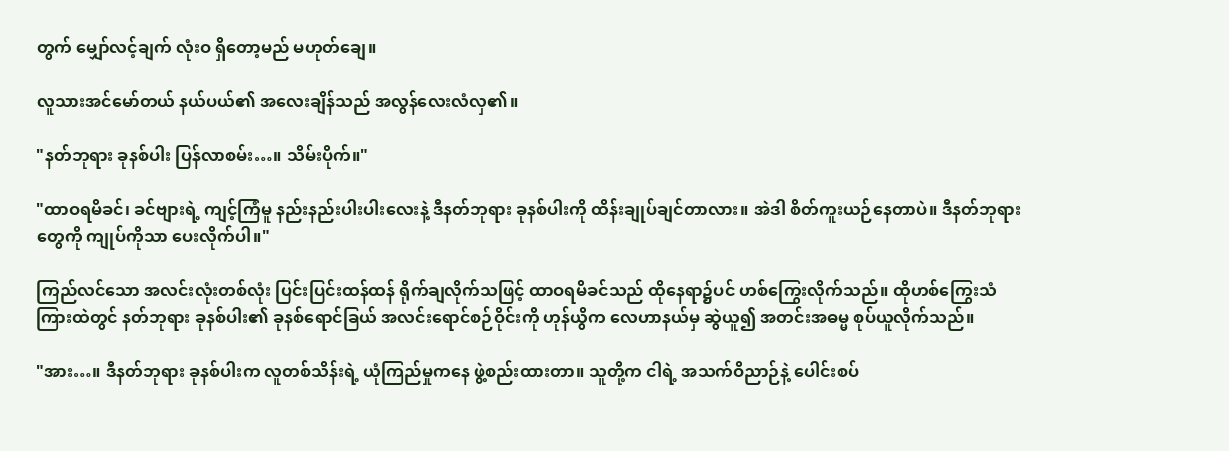တွက် မျှော်လင့်ချက် လုံးဝ ရှိတော့မည် မဟုတ်ချေ။

လူသားအင်မော်တယ် နယ်ပယ်၏ အလေးချိန်သည် အလွန်လေးလံလှ၏။

"နတ်ဘုရား ခုနစ်ပါး ပြန်လာစမ်း…။ သိမ်းပိုက်။"

"ထာဝရမိခင်၊ ခင်ဗျားရဲ့ ကျင့်ကြံမူ နည်းနည်းပါးပါးလေးနဲ့ ဒီနတ်ဘုရား ခုနစ်ပါးကို ထိန်းချုပ်ချင်တာလား။ အဲဒါ စိတ်ကူးယဉ်နေတာပဲ။ ဒီနတ်ဘုရားတွေကို ကျုပ်ကိုသာ ပေးလိုက်ပါ။"

ကြည်လင်သော အလင်းလုံးတစ်လုံး ပြင်းပြင်းထန်ထန် ရိုက်ချလိုက်သဖြင့် ထာဝရမိခင်သည် ထိုနေရာ၌ပင် ဟစ်ကြွေးလိုက်သည်။ ထိုဟစ်ကြွေးသံကြားထဲတွင် နတ်ဘုရား ခုနစ်ပါး၏ ခုနစ်ရောင်ခြယ် အလင်းရောင်စဉ်ဝိုင်းကို ဟုန်ယွိက လေဟာနယ်မှ ဆွဲယူ၍ အတင်းအဓမ္မ စုပ်ယူလိုက်သည်။

"အား…။ ဒီနတ်ဘုရား ခုနစ်ပါးက လူတစ်သိန်းရဲ့ ယုံကြည်မှုကနေ ဖွဲ့စည်းထားတာ။ သူတို့က ငါရဲ့ အသက်ဝိညာဉ်နဲ့ ပေါင်းစပ်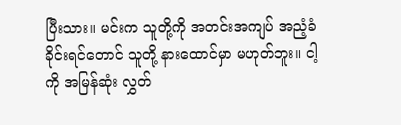ပြီးသား။ မင်းက သူတို့ကို အတင်းအကျပ် အညံ့ခံခိုင်းရင်တောင် သူတို့ နားထောင်မှာ မဟုတ်ဘူး။ ငါ့ကို အမြန်ဆုံး လွှတ်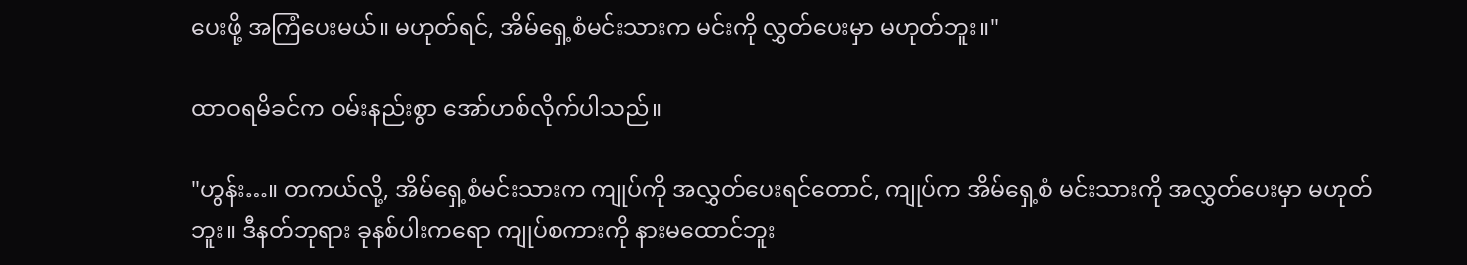ပေးဖို့ အကြံပေးမယ်။ မဟုတ်ရင်, အိမ်ရှေ့စံမင်းသားက မင်းကို လွှတ်ပေးမှာ မဟုတ်ဘူး။"

ထာဝရမိခင်က ဝမ်းနည်းစွာ အော်ဟစ်လိုက်ပါသည်။

"ဟွန်း…။ တကယ်လို့, အိမ်ရှေ့စံမင်းသားက ကျုပ်ကို အလွှတ်ပေးရင်တောင်, ကျုပ်က အိမ်ရှေ့စံ မင်းသားကို အလွှတ်ပေးမှာ မဟုတ်ဘူး။ ဒီနတ်ဘုရား ခုနစ်ပါးကရော ကျုပ်စကားကို နားမထောင်ဘူး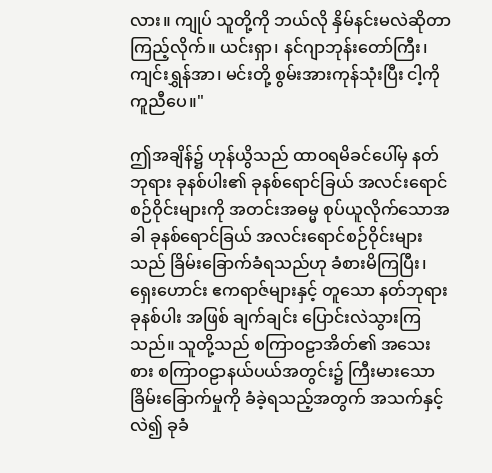လား။ ကျုပ် သူတို့ကို ဘယ်လို နှိမ်နင်းမလဲဆိုတာ ကြည့်လိုက်။ ယင်းရှာ၊ နင်ဂျာဘုန်းတော်ကြီး၊ ကျင်းရွှန်အာ၊ မင်းတို့ စွမ်းအားကုန်သုံးပြီး ငါ့ကို ကူညီပေ။"

ဤအချိန်၌ ဟုန်ယွိသည် ထာဝရမိခင်ပေါ်မှ နတ်ဘုရား ခုနစ်ပါး၏ ခုနစ်ရောင်ခြယ် အလင်းရောင်စဉ်ဝိုင်းများကို အတင်းအဓမ္မ စုပ်ယူလိုက်သောအခါ ခုနစ်ရောင်ခြယ် အလင်းရောင်စဉ်ဝိုင်းများသည် ခြိမ်းခြောက်ခံရသည်ဟု ခံစားမိကြပြီး၊ ရှေးဟောင်း ဧကရာဇ်များနှင့် တူသော နတ်ဘုရား ခုနစ်ပါး အဖြစ် ချက်ချင်း ပြောင်းလဲသွားကြသည်။ သူတို့သည် စကြာဝဠာအိတ်၏ အသေးစား စကြာဝဠာနယ်ပယ်အတွင်း၌ ကြီးမားသော ခြိမ်းခြောက်မှုကို ခံခဲ့ရသည့်အတွက် အသက်နှင့်လဲ၍ ခုခံ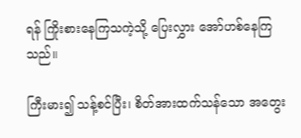ရန် ကြိုးစားနေကြသကဲ့သို့ ပြေးလွှား အော်ဟစ်နေကြသည်။

ကြီးမား၍ သန့်စင်ပြီး၊ စိတ်အားထက်သန်သော အတွေး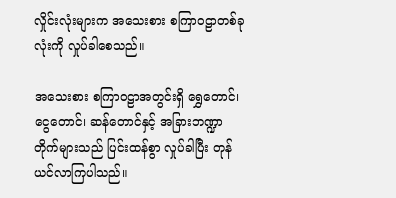လှိုင်းလုံးများက အသေးစား စကြာဝဠာတစ်ခုလုံးကို လှုပ်ခါစေသည်။

အသေးစား စကြာဝဠာအတွင်းရှိ ရွှေတောင်၊ ငွေတောင်၊ ဆန်တောင်နှင့် အခြားဘဏ္ဍာတိုက်များသည် ပြင်းထန်စွာ လှုပ်ခါပြီး တုန်ယင်လာကြပါသည်။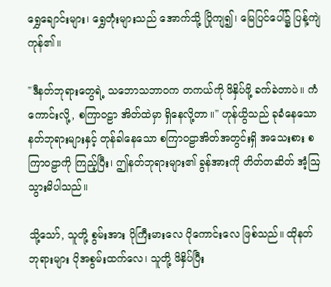ရွှေချောင်းများ၊ ရွှေတုံးများသည် အောက်သို့ ပြိုကျ၍၊ မြေပြင်ပေါ်၌ ပြန့်ကျဲကုန်၏။

"ဒီနတ်ဘုရားတွေရဲ့ သဘောသဘာဝက တကယ်ကို ဖိနှိပ်ဖို့ ခက်ခဲတာပဲ။ ကံကောင်းလို့, စကြာဝဠာ အိတ်ထဲမှာ ရှိနေလို့တာ။" ဟုန်ယွိသည် ခုခံနေသော နတ်ဘုရားများနှင့် တုန်ခါနေသော စကြာဝဠာအိတ်အတွင်းရှိ အသေးစား စကြာဝဠာကို ကြည့်ပြီး၊ ဤနတ်ဘုရားများ၏ ခွန်အားကို တိတ်တဆိတ် အံ့ဩသွားမိပါသည်။

သို့သော်, သူတို့ စွမ်းအား ပိုကြီးမားလေ ပိုကောင်းလေ ဖြစ်သည်။ ထိုနတ်ဘုရားများ ပိုအစွမ်းထက်လေ၊ သူတို့ ဖိနှိပ်ပြီး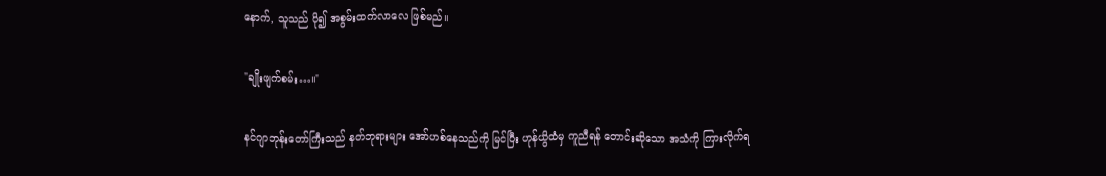နောက်, သူသည် ပို၍ အစွမ်းထက်လာလေ ဖြစ်မည်။

"ချိုးဖျက်စမ်း…။"

နင်ဂျာဘုန်းတော်ကြီးသည် နတ်ဘုရားများ အော်ဟစ်နေသည်ကို မြင်ပြီး ဟုန်ယွိထံမှ ကူညီရန် တောင်းဆိုသော အသံကို ကြားလိုက်ရ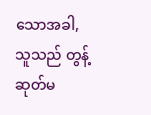သောအခါ, သူသည် တွန့်ဆုတ်မ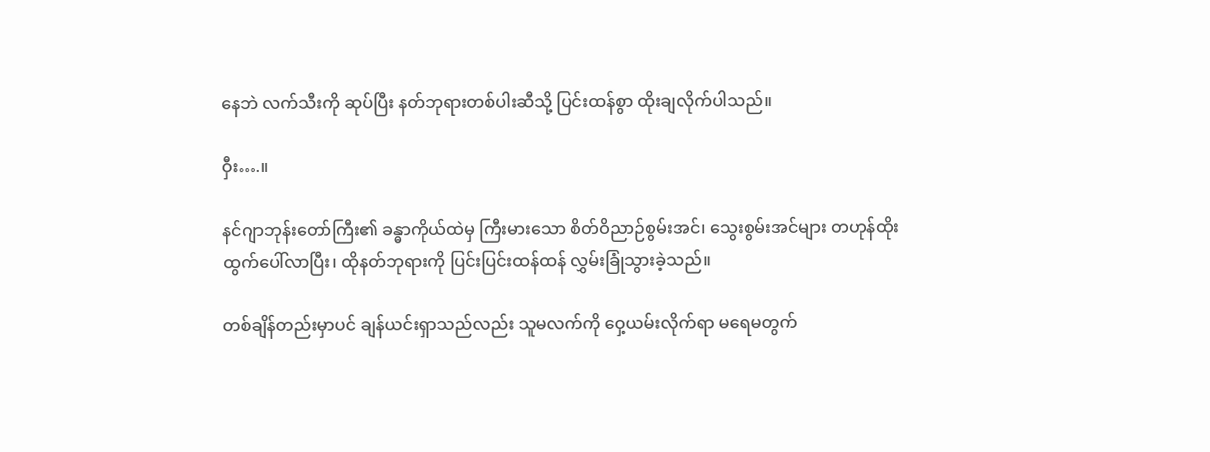နေဘဲ လက်သီးကို ဆုပ်ပြီး နတ်ဘုရားတစ်ပါးဆီသို့ ပြင်းထန်စွာ ထိုးချလိုက်ပါသည်။

ဝှီး….။

နင်ဂျာဘုန်းတော်ကြီး၏ ခန္ဓာကိုယ်ထဲမှ ကြီးမားသော စိတ်ဝိညာဉ်စွမ်းအင်၊ သွေးစွမ်းအင်များ တဟုန်ထိုး ထွက်ပေါ်လာပြီး၊ ထိုနတ်ဘုရားကို ပြင်းပြင်းထန်ထန် လွှမ်းခြုံသွားခဲ့သည်။

တစ်ချိန်တည်းမှာပင် ချန်ယင်းရှာသည်လည်း သူမလက်ကို ဝှေ့ယမ်းလိုက်ရာ မရေမတွက်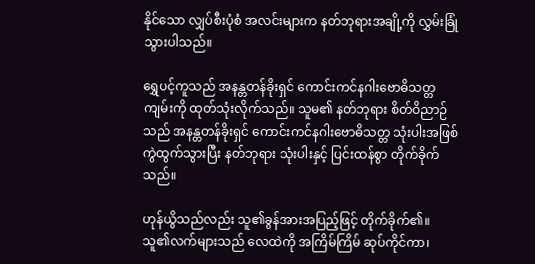နိုင်သော လျှပ်စီးပုံစံ အလင်းများက နတ်ဘုရားအချို့ကို လွှမ်းခြုံသွားပါသည်။

ရွှေပင့်ကူသည် အနန္တတန်ခိုးရှင် ကောင်းကင်နဂါးဗောဓိသတ္တကျမ်းကို ထုတ်သုံးလိုက်သည်။ သူမ၏ နတ်ဘုရား စိတ်ဝိညာဉ်သည် အနန္တတန်ခိုးရှင် ကောင်းကင်နဂါးဗောဓိသတ္တ သုံးပါးအဖြစ် ကွဲထွက်သွားပြီး နတ်ဘုရား သုံးပါးနှင့် ပြင်းထန်စွာ တိုက်ခိုက်သည်။

ဟုန်ယွိသည်လည်း သူ၏ခွန်အားအပြည့်ဖြင့် တိုက်ခိုက်၏။ သူ၏လက်များသည် လေထဲကို အကြိမ်ကြိမ် ဆုပ်ကိုင်ကာ၊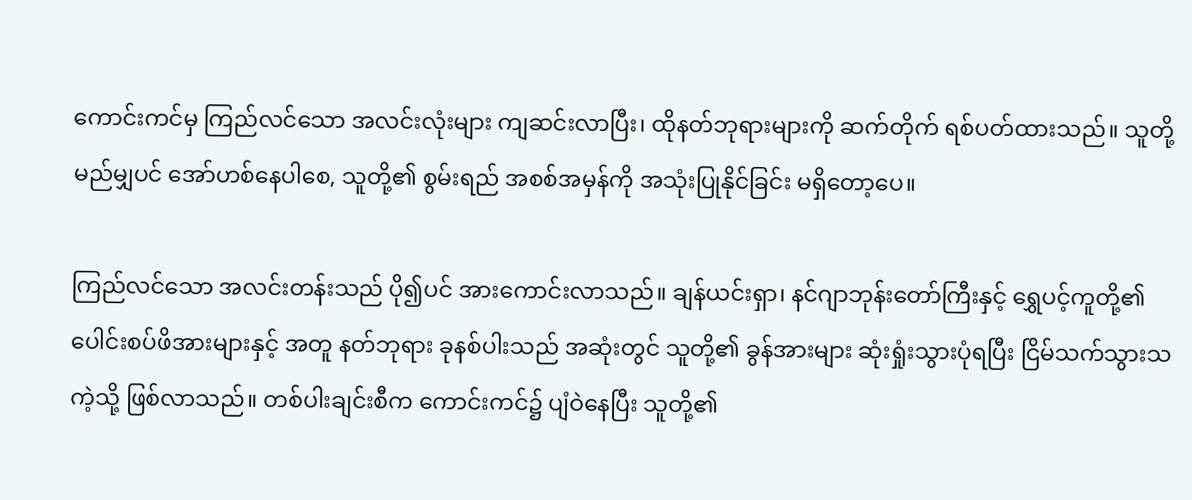ကောင်းကင်မှ ကြည်လင်သော အလင်းလုံးများ ကျဆင်းလာပြီး၊ ထိုနတ်ဘုရားများကို ဆက်တိုက် ရစ်ပတ်ထားသည်။ သူတို့ မည်မျှပင် အော်ဟစ်နေပါစေ, သူတို့၏ စွမ်းရည် အစစ်အမှန်ကို အသုံးပြုနိုင်ခြင်း မရှိတော့ပေ။

ကြည်လင်သော အလင်းတန်းသည် ပို၍ပင် အားကောင်းလာသည်။ ချန်ယင်းရှာ၊ နင်ဂျာဘုန်းတော်ကြီးနှင့် ရွှေပင့်ကူတို့၏ ပေါင်းစပ်ဖိအားများနှင့် အတူ နတ်ဘုရား ခုနစ်ပါးသည် အဆုံးတွင် သူတို့၏ ခွန်အားများ ဆုံးရှုံးသွားပုံရပြီး ငြိမ်သက်သွားသကဲ့သို့ ဖြစ်လာသည်။ တစ်ပါးချင်းစီက ကောင်းကင်၌ ပျံဝဲနေပြီး သူတို့၏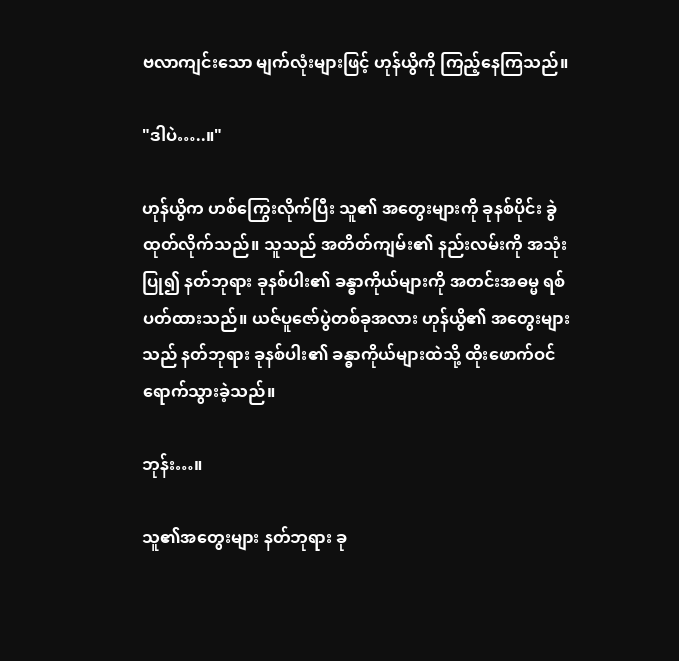ဗလာကျင်းသော မျက်လုံးများဖြင့် ဟုန်ယွိကို ကြည့်နေကြသည်။

"ဒါပဲ…..။"

ဟုန်ယွိက ဟစ်ကြွေးလိုက်ပြီး သူ၏ အတွေးများကို ခုနစ်ပိုင်း ခွဲထုတ်လိုက်သည်။ သူသည် အတိတ်ကျမ်း၏ နည်းလမ်းကို အသုံးပြု၍ နတ်ဘုရား ခုနစ်ပါး၏ ခန္ဓာကိုယ်များကို အတင်းအဓမ္မ ရစ်ပတ်ထားသည်။ ယဇ်ပူဇော်ပွဲတစ်ခုအလား ဟုန်ယွိ၏ အတွေးများသည် နတ်ဘုရား ခုနစ်ပါး၏ ခန္ဓာကိုယ်များထဲသို့ ထိုးဖောက်ဝင်ရောက်သွားခဲ့သည်။

ဘုန်း…။

သူ၏အတွေးများ နတ်ဘုရား ခု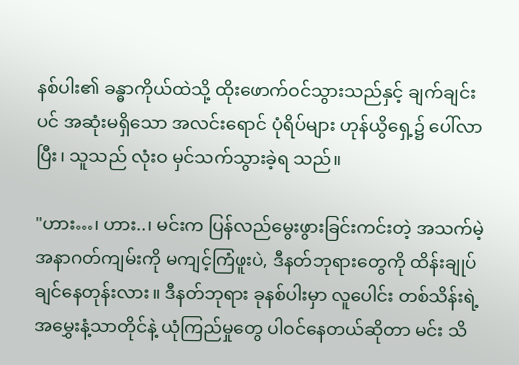နစ်ပါး၏ ခန္ဓာကိုယ်ထဲသို့ ထိုးဖောက်ဝင်သွားသည်နှင့် ချက်ချင်းပင် အဆုံးမရှိသော အလင်းရောင် ပုံရိပ်များ ဟုန်ယွိရှေ့၌ ပေါ်လာပြီး၊ သူသည် လုံးဝ မှင်သက်သွားခဲ့ရ သည်။

"ဟား…၊ ဟား..၊ မင်းက ပြန်လည်မွေးဖွားခြင်းကင်းတဲ့ အသက်မဲ့ အနာဂတ်ကျမ်းကို မကျင့်ကြံဖူးပဲ, ဒီနတ်ဘုရားတွေကို ထိန်းချုပ်ချင်နေတုန်းလား။ ဒီနတ်ဘုရား ခုနစ်ပါးမှာ လူပေါင်း တစ်သိန်းရဲ့ အမွှေးနံ့သာတိုင်နဲ့ ယုံကြည်မှုတွေ ပါဝင်နေတယ်ဆိုတာ မင်း သိ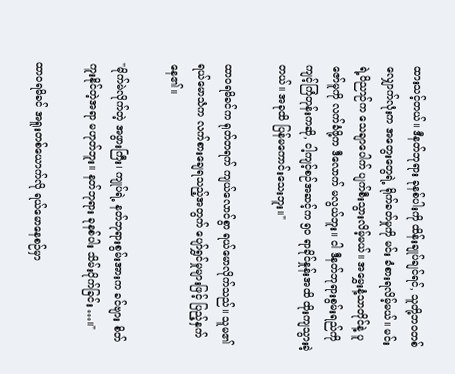ထားသင့်တယ်။ ဒီနတ်ဘုရား ခုနစ်ပါးကို ထိန်းချုပ်ချင်ရင်, သူတို့ဘဝတစ်လျှောက်လုံးက အတွေးတွေရဲ့ ရိုက်ခတ်မှုကို မင်း ခံစားရလိမ့်မယ်။ မင်းရဲ့ဝိညာဉ်က သေချာပေါက် ပျက်စီးသွားလိမ့်မယ်။ အမွှေးနံ့သာတိုင်နဲ့ ပူဇော်မူကို လက်ခံဖို့က ဒီလောက် မလွယ်ဘူး။ ငါ ဒီနတ်ဘုရားစွမ်းရည်ကို ကျင့်ကြံတုန်းကဆို, ငါ့ကျင့်စဉ်အဆင့်က ၅၀ ရာခိုင်နှုန်းအထိ ထိုးကျသွားခဲ့တယ်။ အခုထိ ပြန်မကောင်းသေးဘူး။"

ထာဝရမိခင်က ရုတ်တရက် ကျယ်လောင်စွာ ရယ်မောလိုက်သည်။ သူမ၏ ရယ်မောသံက လက်စားချေရသည့်အတွက် ပျော်ရွှင်မှုများဖြင့် ပြည့်နှက်နေ၏။

"မိုက်မဲလိုက်တဲ့ အဖွားကြီး၊ ကျုပ်ရဲ့ နတ်ဘုရားစွမ်းအားက ခင်ဗျား စိတ်ကူးနိုင်တဲ့အရာ မဟုတ်ဘူး။ နတ်ဘုရား ခုနစ်ပါး သိမ်းပိုက်ခြင်း…။"

ထာဝရမိခင် အရူးတစ်ယောက်လို ရယ်မောနေစဉ်မှာ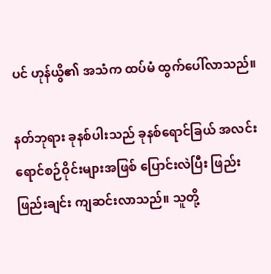ပင် ဟုန်ယွိ၏ အသံက ထပ်မံ ထွက်ပေါ်လာသည်။

နတ်ဘုရား ခုနစ်ပါးသည် ခုနစ်ရောင်ခြယ် အလင်းရောင်စဉ်ဝိုင်းများအဖြစ် ပြောင်းလဲပြီး ဖြည်းဖြည်းချင်း ကျဆင်းလာသည်။ သူတို့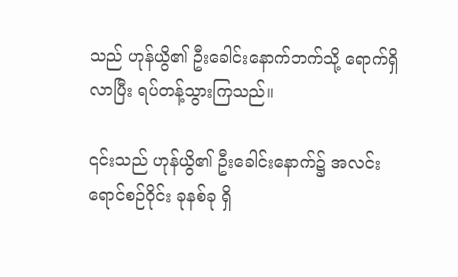သည် ဟုန်ယွိ၏ ဦးခေါင်းနောက်ဘက်သို့ ရောက်ရှိလာပြီး ရပ်တန့်သွားကြသည်။

၎င်းသည် ဟုန်ယွိ၏ ဦးခေါင်းနောက်၌ အလင်းရောင်စဉ်ဝိုင်း ခုနစ်ခု ရှိ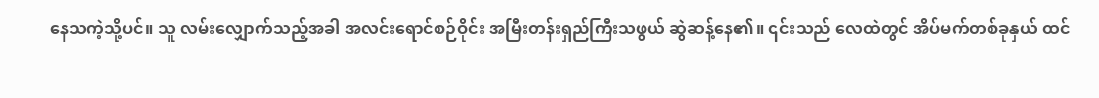နေသကဲ့သို့ပင်။ သူ လမ်းလျှောက်သည့်အခါ အလင်းရောင်စဉ်ဝိုင်း အမြီးတန်းရှည်ကြီးသဖွယ် ဆွဲဆန့်နေ၏။ ၎င်းသည် လေထဲတွင် အိပ်မက်တစ်ခုနှယ် ထင်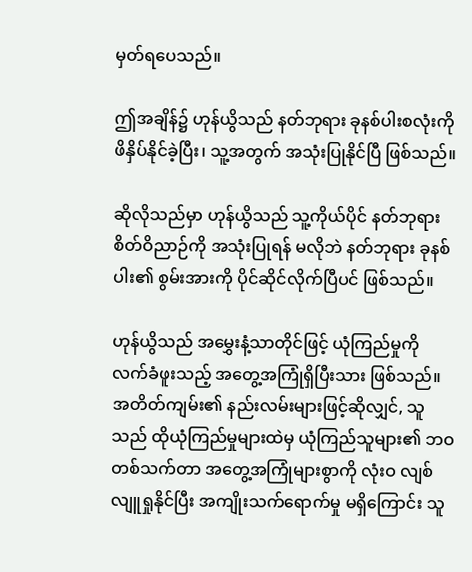မှတ်ရပေသည်။

ဤအချိန်၌ ဟုန်ယွိသည် နတ်ဘုရား ခုနစ်ပါးစလုံးကို ဖိနှိပ်နိုင်ခဲ့ပြီး၊ သူ့အတွက် အသုံးပြုနိုင်ပြီ ဖြစ်သည်။

ဆိုလိုသည်မှာ ဟုန်ယွိသည် သူ့ကိုယ်ပိုင် နတ်ဘုရား စိတ်ဝိညာဉ်ကို အသုံးပြုရန် မလိုဘဲ နတ်ဘုရား ခုနစ်ပါး၏ စွမ်းအားကို ပိုင်ဆိုင်လိုက်ပြီပင် ဖြစ်သည်။

ဟုန်ယွိသည် အမွှေးနံ့သာတိုင်ဖြင့် ယုံကြည်မှုကို လက်ခံဖူးသည့် အတွေ့အကြုံရှိပြီးသား ဖြစ်သည်။ အတိတ်ကျမ်း၏ နည်းလမ်းများဖြင့်ဆိုလျှင်, သူသည် ထိုယုံကြည်မှုများထဲမှ ယုံကြည်သူများ၏ ဘဝတစ်သက်တာ အတွေ့အကြုံများစွာကို လုံးဝ လျစ်လျူရှုနိုင်ပြီး အကျိုးသက်ရောက်မှု မရှိကြောင်း သူ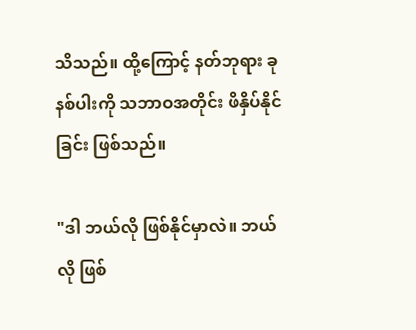သိသည်။ ထို့ကြောင့် နတ်ဘုရား ခုနစ်ပါးကို သဘာဝအတိုင်း ဖိနှိပ်နိုင်ခြင်း ဖြစ်သည်။

"ဒါ ဘယ်လို ဖြစ်နိုင်မှာလဲ။ ဘယ်လို ဖြစ်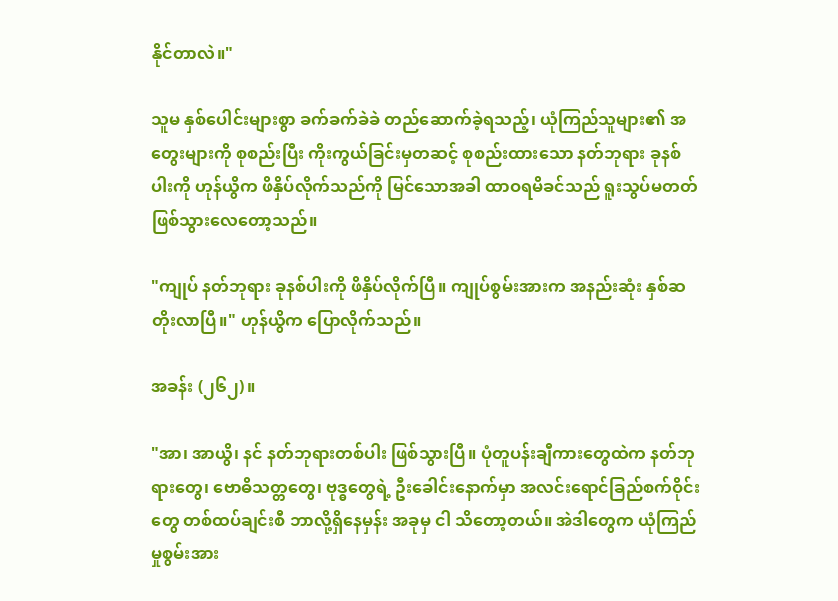နိုင်တာလဲ။"

သူမ နှစ်ပေါင်းများစွာ ခက်ခက်ခဲခဲ တည်ဆောက်ခဲ့ရသည့်၊ ယုံကြည်သူများ၏ အတွေးများကို စုစည်းပြီး ကိုးကွယ်ခြင်းမှတဆင့် စုစည်းထားသော နတ်ဘုရား ခုနစ်ပါးကို ဟုန်ယွိက ဖိနှိပ်လိုက်သည်ကို မြင်သောအခါ ထာဝရမိခင်သည် ရူးသွပ်မတတ် ဖြစ်သွားလေတော့သည်။

"ကျုပ် နတ်ဘုရား ခုနစ်ပါးကို ဖိနှိပ်လိုက်ပြီ။ ကျုပ်စွမ်းအားက အနည်းဆုံး နှစ်ဆ တိုးလာပြီ။" ဟုန်ယွိက ပြောလိုက်သည်။

အခန်း (၂၆၂)။

"အာ၊ အာယွိ၊ နင် နတ်ဘုရားတစ်ပါး ဖြစ်သွားပြီ။ ပုံတူပန်းချီကားတွေထဲက နတ်ဘုရားတွေ၊ ဗောဓိသတ္တတွေ၊ ဗုဒ္ဓတွေရဲ့ ဦးခေါင်းနောက်မှာ အလင်းရောင်ခြည်စက်ဝိုင်းတွေ တစ်ထပ်ချင်းစီ ဘာလို့ရှိနေမှန်း အခုမှ ငါ သိတော့တယ်။ အဲဒါတွေက ယုံကြည်မှုစွမ်းအား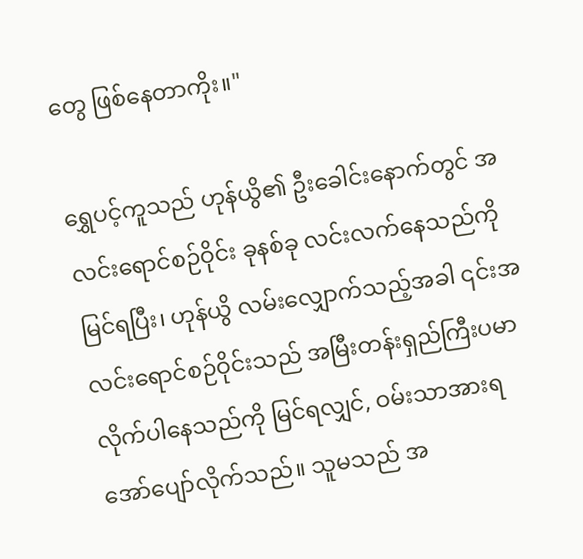တွေ ဖြစ်နေတာကိုး။"

ရွှေပင့်ကူသည် ဟုန်ယွိ၏ ဦးခေါင်းနောက်တွင် အလင်းရောင်စဉ်ဝိုင်း ခုနစ်ခု လင်းလက်နေသည်ကို မြင်ရပြီး၊ ဟုန်ယွိ လမ်းလျှောက်သည့်အခါ ၎င်းအလင်းရောင်စဉ်ဝိုင်းသည် အမြီးတန်းရှည်ကြီးပမာ လိုက်ပါနေသည်ကို မြင်ရလျှင်, ဝမ်းသာအားရ အော်ပျော်လိုက်သည်။ သူမသည် အ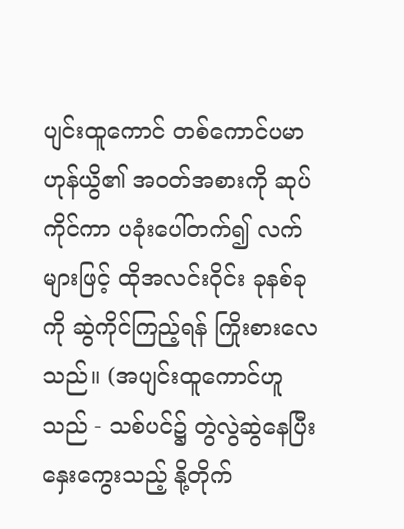ပျင်းထူကောင် တစ်ကောင်ပမာ ဟုန်ယွိ၏ အဝတ်အစားကို ဆုပ်ကိုင်ကာ ပခုံးပေါ်တက်၍ လက်များဖြင့် ထိုအလင်းဝိုင်း ခုနစ်ခုကို ဆွဲကိုင်ကြည့်ရန် ကြိုးစားလေသည်။ (အပျင်းထူကောင်ဟူသည် - သစ်ပင်၌ တွဲလွဲဆွဲနေပြီး နှေးကွေးသည့် နို့တိုက်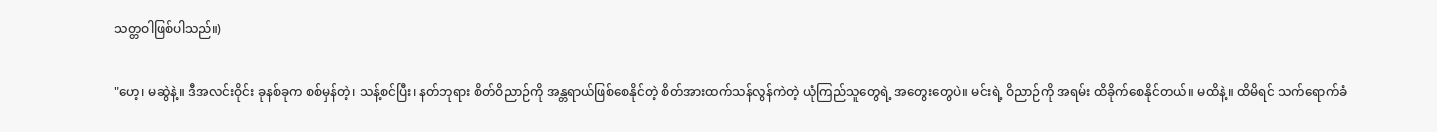သတ္တဝါဖြစ်ပါသည်။)

"ဟေ့၊ မဆွဲနဲ့။ ဒီအလင်းဝိုင်း ခုနစ်ခုက စစ်မှန်တဲ့၊ သန့်စင်ပြီး၊ နတ်ဘုရား စိတ်ဝိညာဉ်ကို အန္တရာယ်ဖြစ်စေနိုင်တဲ့ စိတ်အားထက်သန်လွန်ကဲတဲ့ ယုံကြည်သူတွေရဲ့ အတွေးတွေပဲ။ မင်းရဲ့ ဝိညာဉ်ကို အရမ်း ထိခိုက်စေနိုင်တယ်။ မထိနဲ့။ ထိမိရင် သက်ရောက်ခံ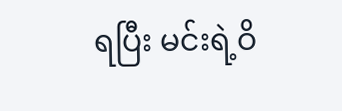ရပြီး မင်းရဲ့ဝိ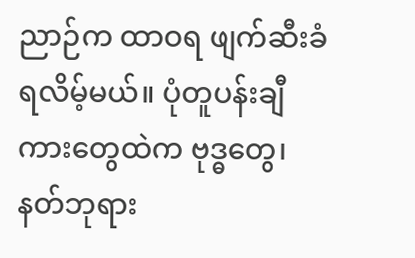ညာဉ်က ထာဝရ ဖျက်ဆီးခံရလိမ့်မယ်။ ပုံတူပန်းချီကားတွေထဲက ဗုဒ္ဓတွေ၊ နတ်ဘုရား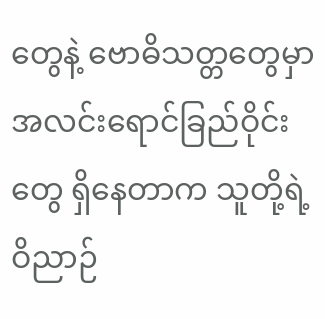တွေနဲ့ ဗောဓိသတ္တတွေမှာ အလင်းရောင်ခြည်ဝိုင်းတွေ ရှိနေတာက သူတို့ရဲ့ ဝိညာဉ်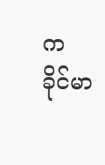က ခိုင်မာ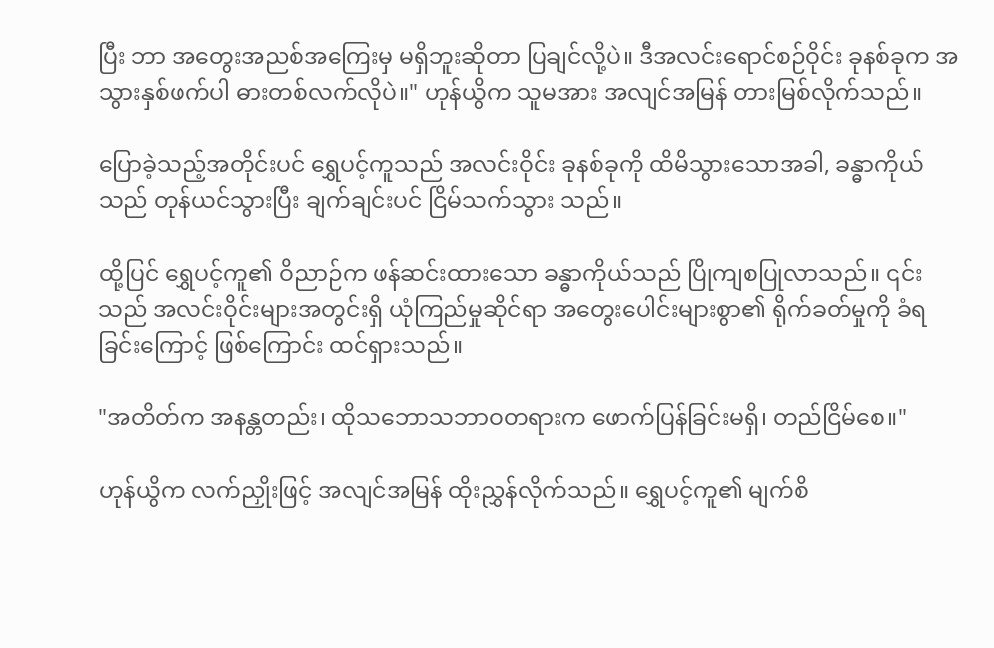ပြီး ဘာ အတွေးအညစ်အကြေးမှ မရှိဘူးဆိုတာ ပြချင်လို့ပဲ။ ဒီအလင်းရောင်စဉ်ဝိုင်း ခုနစ်ခုက အသွားနှစ်ဖက်ပါ ဓားတစ်လက်လိုပဲ။" ဟုန်ယွိက သူမအား အလျင်အမြန် တားမြစ်လိုက်သည်။

ပြောခဲ့သည့်အတိုင်းပင် ရွှေပင့်ကူသည် အလင်းဝိုင်း ခုနစ်ခုကို ထိမိသွားသောအခါ, ခန္ဓာကိုယ်သည် တုန်ယင်သွားပြီး ချက်ချင်းပင် ငြိမ်သက်သွား သည်။

ထို့ပြင် ရွှေပင့်ကူ၏ ဝိညာဉ်က ဖန်ဆင်းထားသော ခန္ဓာကိုယ်သည် ပြိုကျစပြုလာသည်။ ၎င်းသည် အလင်းဝိုင်းများအတွင်းရှိ ယုံကြည်မှုဆိုင်ရာ အတွေးပေါင်းများစွာ၏ ရိုက်ခတ်မှုကို ခံရခြင်းကြောင့် ဖြစ်ကြောင်း ထင်ရှားသည်။

"အတိတ်က အနန္တတည်း၊ ထိုသဘောသဘာဝတရားက ဖောက်ပြန်ခြင်းမရှိ၊ တည်ငြိမ်စေ။"

ဟုန်ယွိက လက်ညှိုးဖြင့် အလျင်အမြန် ထိုးညွှန်လိုက်သည်။ ရွှေပင့်ကူ၏ မျက်စိ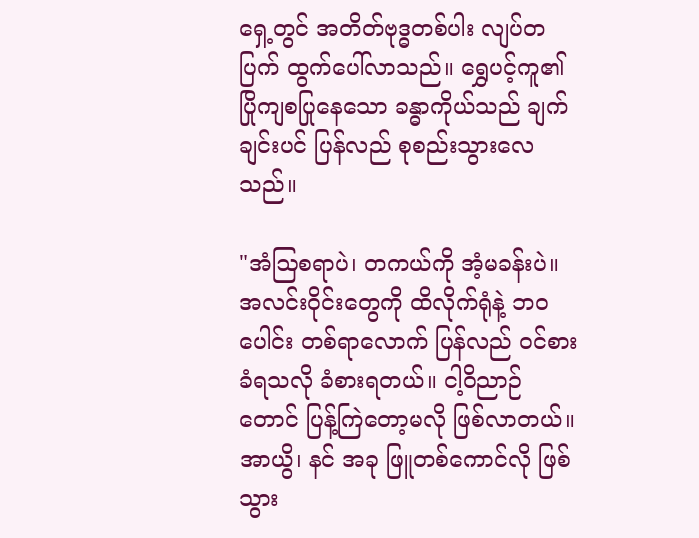ရှေ့တွင် အတိတ်ဗုဒ္ဓတစ်ပါး လျပ်တပြက် ထွက်ပေါ်လာသည်။ ရွှေပင့်ကူ၏ ပြိုကျစပြုနေသော ခန္ဓာကိုယ်သည် ချက်ချင်းပင် ပြန်လည် စုစည်းသွားလေသည်။

"အံဩစရာပဲ၊ တကယ်ကို အံ့မခန်းပဲ။ အလင်းဝိုင်းတွေကို ထိလိုက်ရုံနဲ့ ဘဝပေါင်း တစ်ရာလောက် ပြန်လည် ဝင်စားခံရသလို ခံစားရတယ်။ ငါ့ဝိညာဉ်တောင် ပြန့်ကြဲတော့မလို ဖြစ်လာတယ်။ အာယွိ၊ နင် အခု ဖြူတစ်ကောင်လို ဖြစ်သွား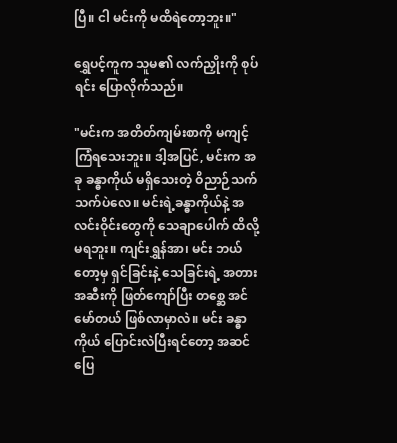ပြီ။ ငါ မင်းကို မထိရဲတော့ဘူး။"

ရွှေပင့်ကူက သူမ၏ လက်ညှိုးကို စုပ်ရင်း ပြောလိုက်သည်။

"မင်းက အတိတ်ကျမ်းစာကို မကျင့်ကြံရသေးဘူး။ ဒါ့အပြင်, မင်းက အခု ခန္ဓာကိုယ် မရှိသေးတဲ့ ဝိညာဉ်သက်သက်ပဲလေ။ မင်းရဲ့ခန္ဓာကိုယ်နဲ့ အလင်းဝိုင်းတွေကို သေချာပေါက် ထိလို့မရဘူး။ ကျင်းရွှန်အာ၊ မင်း ဘယ်တော့မှ ရှင်ခြင်းနဲ့ သေခြင်းရဲ့ အတားအဆီးကို ဖြတ်ကျော်ပြီး တစ္ဆေ အင်မော်တယ် ဖြစ်လာမှာလဲ။ မင်း ခန္ဓာကိုယ် ပြောင်းလဲပြီးရင်တော့ အဆင်ပြေ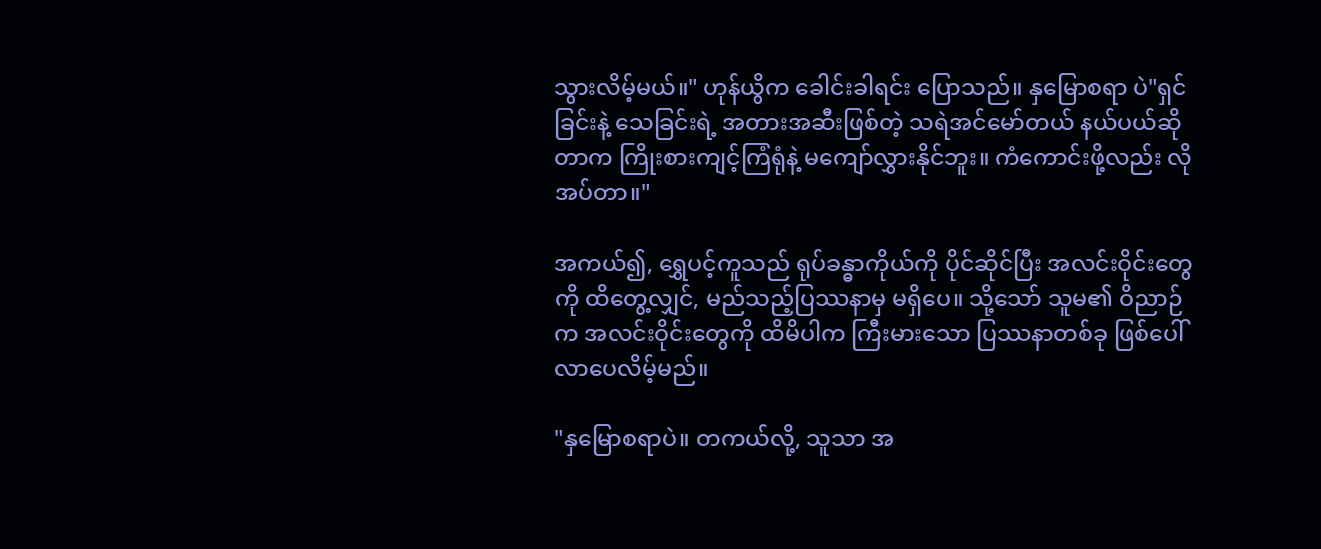သွားလိမ့်မယ်။" ဟုန်ယွိက ခေါင်းခါရင်း ပြောသည်။ နှမြောစရာ ပဲ"ရှင်ခြင်းနဲ့ သေခြင်းရဲ့ အတားအဆီးဖြစ်တဲ့ သရဲအင်မော်တယ် နယ်ပယ်ဆိုတာက ကြိုးစားကျင့်ကြံရုံနဲ့ မကျော်လွှားနိုင်ဘူး။ ကံကောင်းဖို့လည်း လိုအပ်တာ။"

အကယ်၍, ရွှေပင့်ကူသည် ရုပ်ခန္ဓာကိုယ်ကို ပိုင်ဆိုင်ပြီး အလင်းဝိုင်းတွေကို ထိတွေ့လျှင်, မည်သည့်ပြဿနာမှ မရှိပေ။ သို့သော် သူမ၏ ဝိညာဉ်က အလင်းဝိုင်းတွေကို ထိမိပါက ကြီးမားသော ပြဿနာတစ်ခု ဖြစ်ပေါ်လာပေလိမ့်မည်။

"နှမြောစရာပဲ။ တကယ်လို့, သူသာ အ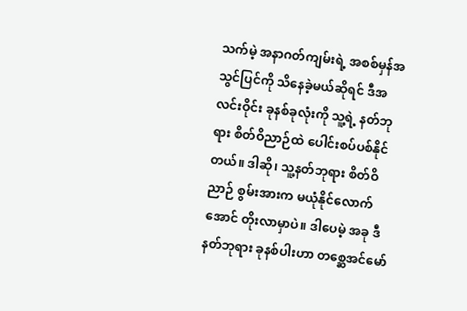သက်မဲ့ အနာဂတ်ကျမ်းရဲ့ အစစ်မှန်အသွင်ပြင်ကို သိနေခဲ့မယ်ဆိုရင် ဒီအလင်းဝိုင်း ခုနစ်ခုလုံးကို သူ့ရဲ့ နတ်ဘုရား စိတ်ဝိညာဉ်ထဲ ပေါင်းစပ်ပစ်နိုင်တယ်။ ဒါဆို၊ သူ့နတ်ဘုရား စိတ်ဝိညာဉ် စွမ်းအားက မယုံနိုင်လောက်အောင် တိုးလာမှာပဲ။ ဒါပေမဲ့ အခု ဒီနတ်ဘုရား ခုနစ်ပါးဟာ တစ္ဆေအင်မော်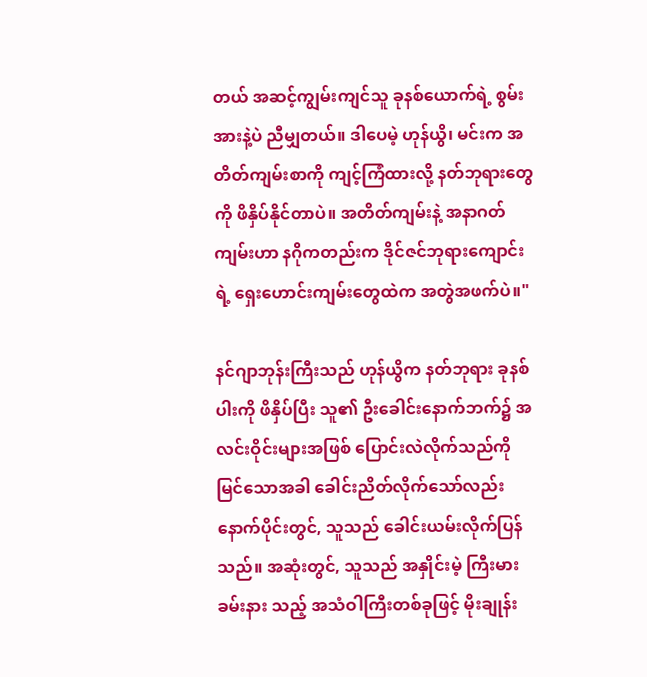တယ် အဆင့်ကျွမ်းကျင်သူ ခုနစ်ယောက်ရဲ့ စွမ်းအားနဲ့ပဲ ညီမျှတယ်။ ဒါပေမဲ့ ဟုန်ယွိ၊ မင်းက အတိတ်ကျမ်းစာကို ကျင့်ကြံထားလို့ နတ်ဘုရားတွေကို ဖိနှိပ်နိုင်တာပဲ။ အတိတ်ကျမ်းနဲ့ အနာဂတ်ကျမ်းဟာ နဂိုကတည်းက ဒိုင်ဇင်ဘုရားကျောင်းရဲ့ ရှေးဟောင်းကျမ်းတွေထဲက အတွဲအဖက်ပဲ။"

နင်ဂျာဘုန်းကြီးသည် ဟုန်ယွိက နတ်ဘုရား ခုနစ်ပါးကို ဖိနှိပ်ပြီး သူ၏ ဦးခေါင်းနောက်ဘက်၌ အလင်းဝိုင်းများအဖြစ် ပြောင်းလဲလိုက်သည်ကို မြင်သောအခါ ခေါင်းညိတ်လိုက်သော်လည်း နောက်ပိုင်းတွင်, သူသည် ခေါင်းယမ်းလိုက်ပြန်သည်။ အဆုံးတွင်, သူသည် အနှိုင်းမဲ့ ကြီးမားခမ်းနား သည့် အသံဝါကြီးတစ်ခုဖြင့် မိုးချုန်း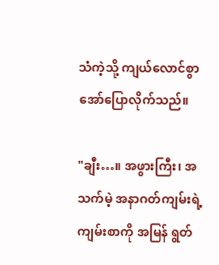သံကဲ့သို့ ကျယ်လောင်စွာ အော်ပြောလိုက်သည်။

"ချီး…။ အဖွားကြီး၊ အသက်မဲ့ အနာဂတ်ကျမ်းရဲ့ ကျမ်းစာကို အမြန် ရွတ်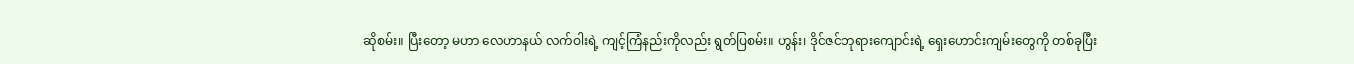ဆိုစမ်း။ ပြီးတော့ မဟာ လေဟာနယ် လက်ဝါးရဲ့ ကျင့်ကြံနည်းကိုလည်း ရွတ်ပြစမ်း။ ဟွန်း၊ ဒိုင်ဇင်ဘုရားကျောင်းရဲ့ ရှေးဟောင်းကျမ်းတွေကို တစ်ခုပြီး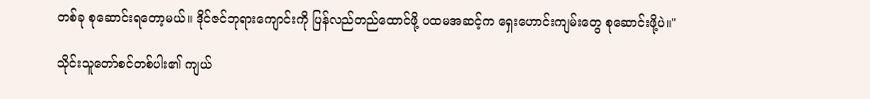တစ်ခု စုဆောင်းရတော့မယ်။ ဒိုင်ဇင်ဘုရားကျောင်းကို ပြန်လည်တည်ထောင်ဖို့ ပထမအဆင့်က ရှေးဟောင်းကျမ်းတွေ စုဆောင်းဖို့ပဲ။"

သိုင်းသူတော်စင်တစ်ပါး၏ ကျယ်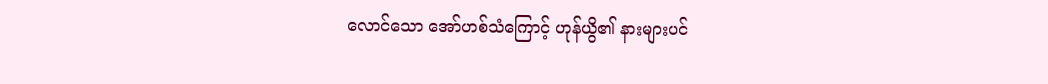လောင်သော အော်ဟစ်သံကြောင့် ဟုန်ယွိ၏ နားများပင်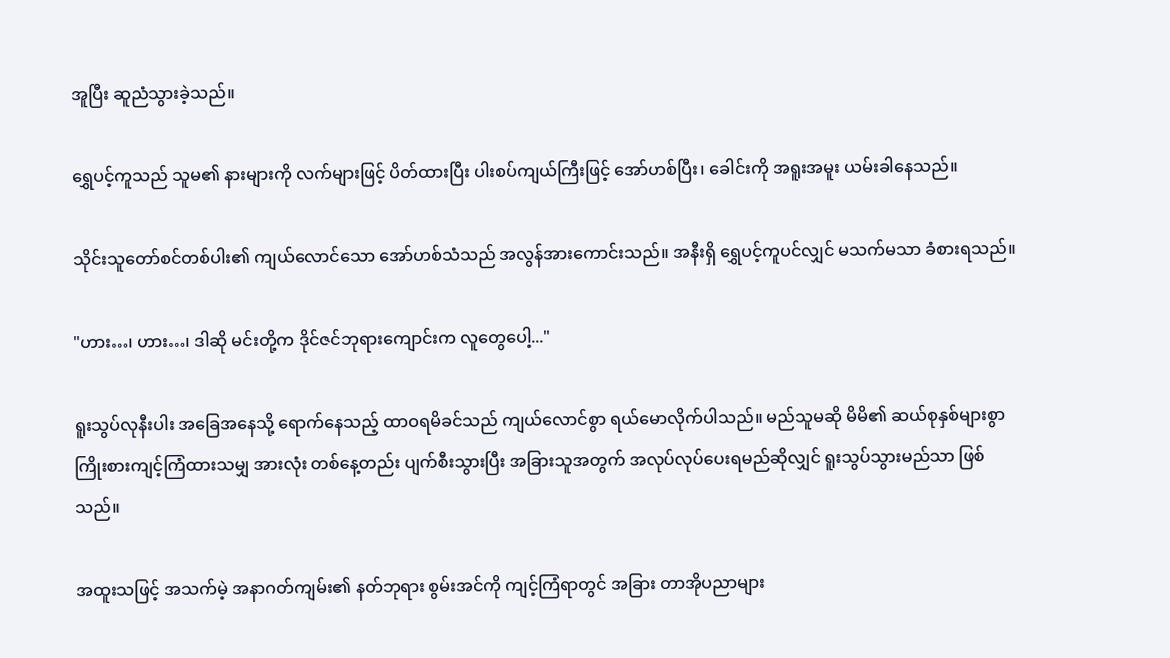အူပြီး ဆူညံသွားခဲ့သည်။

ရွှေပင့်ကူသည် သူမ၏ နားများကို လက်များဖြင့် ပိတ်ထားပြီး ပါးစပ်ကျယ်ကြီးဖြင့် အော်ဟစ်ပြီး၊ ခေါင်းကို အရူးအမူး ယမ်းခါနေသည်။

သိုင်းသူတော်စင်တစ်ပါး၏ ကျယ်လောင်သော အော်ဟစ်သံသည် အလွန်အားကောင်းသည်။ အနီးရှိ ရွှေပင့်ကူပင်လျှင် မသက်မသာ ခံစားရသည်။

"ဟား…၊ ဟား…၊ ဒါဆို မင်းတို့က ဒိုင်ဇင်ဘုရားကျောင်းက လူတွေပေါ့..."

ရူးသွပ်လုနီးပါး အခြေအနေသို့ ရောက်နေသည့် ထာဝရမိခင်သည် ကျယ်လောင်စွာ ရယ်မောလိုက်ပါသည်။ မည်သူမဆို မိမိ၏ ဆယ်စုနှစ်များစွာ ကြိုးစားကျင့်ကြံထားသမျှ အားလုံး တစ်နေ့တည်း ပျက်စီးသွားပြီး အခြားသူအတွက် အလုပ်လုပ်ပေးရမည်ဆိုလျှင် ရူးသွပ်သွားမည်သာ ဖြစ်သည်။

အထူးသဖြင့် အသက်မဲ့ အနာဂတ်ကျမ်း၏ နတ်ဘုရား စွမ်းအင်ကို ကျင့်ကြံရာတွင် အခြား တာအိုပညာများ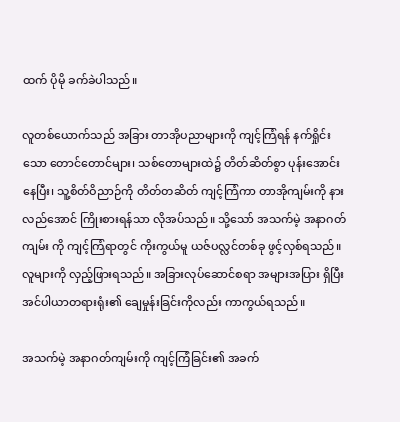ထက် ပိုမို ခက်ခဲပါသည်။

လူတစ်ယောက်သည် အခြား တာအိုပညာများကို ကျင့်ကြံရန် နက်ရှိုင်းသော တောင်တောင်များ၊ သစ်တောများထဲ၌ တိတ်ဆိတ်စွာ ပုန်းအောင်းနေပြီး၊ သူ့စိတ်ဝိညာဉ်ကို တိတ်တဆိတ် ကျင့်ကြံကာ တာအိုကျမ်းကို နားလည်အောင် ကြိုးစားရန်သာ လိုအပ်သည်။ သို့သော် အသက်မဲ့ အနာဂတ်ကျမ်း ကို ကျင့်ကြံရာတွင် ကိုးကွယ်မူ ယဇ်ပလ္လင်တစ်ခု ဖွင့်လှစ်ရသည်။ လူများကို လှည့်ဖြားရသည်။ အခြားလုပ်ဆောင်စရာ အများအပြား ရှိပြီး အင်ပါယာတရားရုံး၏ ချေမှုန်းခြင်းကိုလည်း ကာကွယ်ရသည်။

အသက်မဲ့ အနာဂတ်ကျမ်းကို ကျင့်ကြံခြင်း၏ အခက်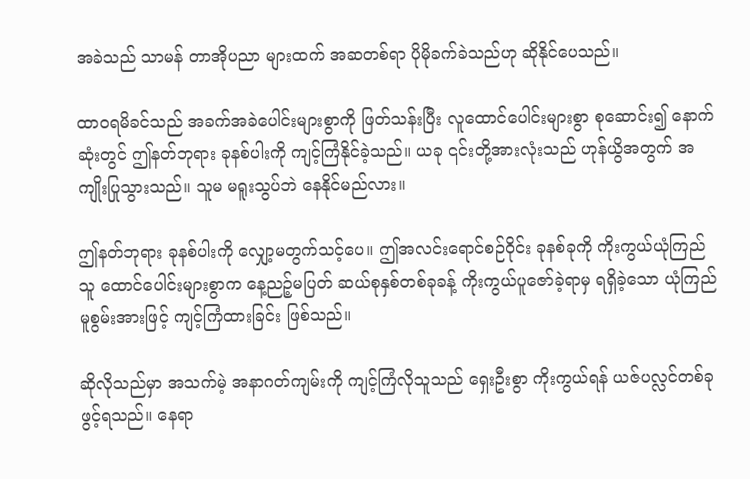အခဲသည် သာမန် တာအိုပညာ များထက် အဆတစ်ရာ ပိုမိုခက်ခဲသည်ဟု ဆိုနိုင်ပေသည်။

ထာဝရမိခင်သည် အခက်အခဲပေါင်းများစွာကို ဖြတ်သန်းပြီး လူထောင်ပေါင်းများစွာ စုဆောင်း၍ နောက်ဆုံးတွင် ဤနတ်ဘုရား ခုနစ်ပါးကို ကျင့်ကြံနိုင်ခဲ့သည်။ ယခု ၎င်းတို့အားလုံးသည် ဟုန်ယွိအတွက် အကျိုးပြုသွားသည်။ သူမ မရူးသွပ်ဘဲ နေနိုင်မည်လား။

ဤနတ်ဘုရား ခုနစ်ပါးကို လျှော့မတွက်သင့်ပေ။ ဤအလင်းရောင်စဉ်ဝိုင်း ခုနစ်ခုကို ကိုးကွယ်ယုံကြည်သူ ထောင်ပေါင်းများစွာက နေ့ညဉ့်မပြတ် ဆယ်စုနှစ်တစ်ခုခန့် ကိုးကွယ်ပူဇော်ခဲ့ရာမှ ရရှိခဲ့သော ယုံကြည်မူစွမ်းအားဖြင့် ကျင့်ကြံထားခြင်း ဖြစ်သည်။

ဆိုလိုသည်မှာ အသက်မဲ့ အနာဂတ်ကျမ်းကို ကျင့်ကြံလိုသူသည် ရှေးဦးစွာ ကိုးကွယ်ရန် ယဇ်ပလ္လင်တစ်ခု ဖွင့်ရသည်။ နေရာ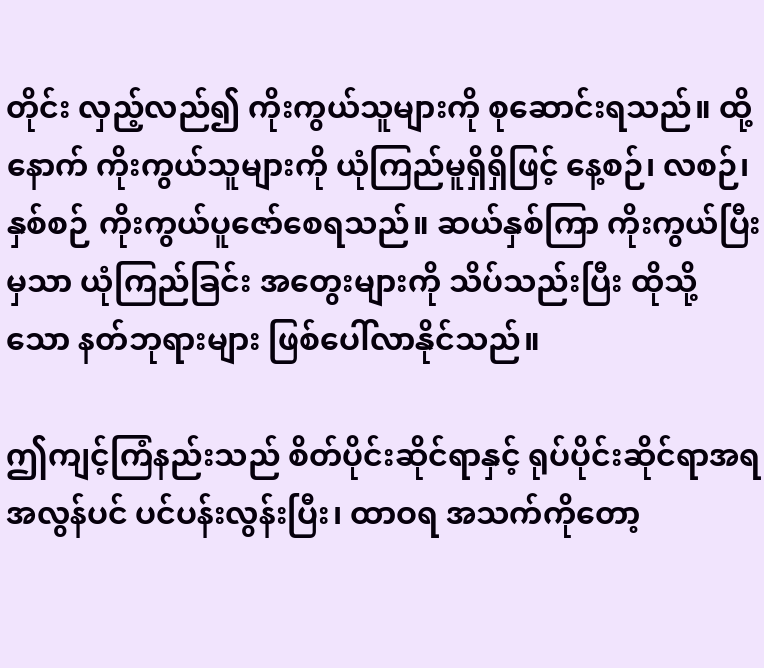တိုင်း လှည့်လည်၍ ကိုးကွယ်သူများကို စုဆောင်းရသည်။ ထို့နောက် ကိုးကွယ်သူများကို ယုံကြည်မူရှိရှိဖြင့် နေ့စဉ်၊ လစဉ်၊ နှစ်စဉ် ကိုးကွယ်ပူဇော်စေရသည်။ ဆယ်နှစ်ကြာ ကိုးကွယ်ပြီးမှသာ ယုံကြည်ခြင်း အတွေးများကို သိပ်သည်းပြီး ထိုသို့သော နတ်ဘုရားများ ဖြစ်ပေါ်လာနိုင်သည်။

ဤကျင့်ကြံနည်းသည် စိတ်ပိုင်းဆိုင်ရာနှင့် ရုပ်ပိုင်းဆိုင်ရာအရ အလွန်ပင် ပင်ပန်းလွန်းပြီး၊ ထာဝရ အသက်ကိုတော့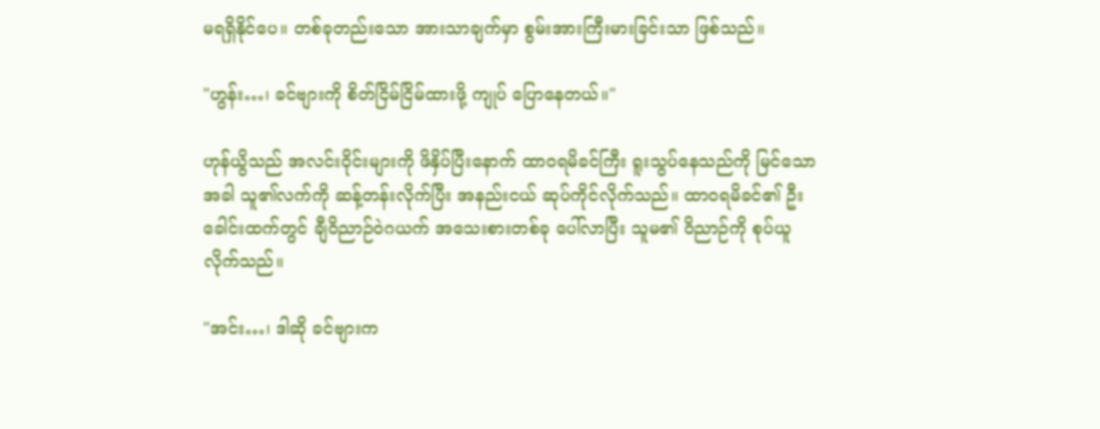မရရှိနိုင်ပေ။ တစ်ခုတည်းသော အားသာချက်မှာ စွမ်းအားကြီးမားခြင်းသာ ဖြစ်သည်။

"ဟွန်း…၊ ခင်ဗျားကို စိတ်ငြိမ်ငြိမ်ထားဖို့ ကျုပ် ပြောနေတယ်။"

ဟုန်ယွိသည် အလင်းဝိုင်းများကို ဖိနှိပ်ပြီးနောက် ထာဝရမိခင်ကြီး ရူးသွပ်နေသည်ကို မြင်သောအခါ သူ၏လက်ကို ဆန့်တန်းလိုက်ပြီး အနည်းငယ် ဆုပ်ကိုင်လိုက်သည်။ ထာဝရမိခင်၏ ဦးခေါင်းထက်တွင် ချီဝိညာဉ်ဝဲဂယက် အသေးစားတစ်ခု ပေါ်လာပြီး သူမ၏ ဝိညာဉ်ကို စုပ်ယူလိုက်သည်။

"အင်း…၊ ဒါဆို ခင်ဗျားက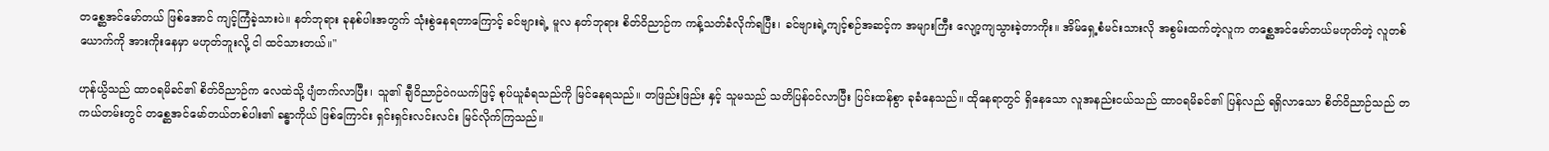တစ္ဆေအင်မော်တယ် ဖြစ်အောင် ကျင့်ကြံခဲ့သားပဲ။ နတ်ဘုရား ခုနစ်ပါးအတွက် သုံးစွဲနေရတာကြောင့် ခင်ဗျားရဲ့ မူလ နတ်ဘုရား စိတ်ဝိညာဉ်က ကန့်သတ်ခံလိုက်ရပြီး၊ ခင်ဗျားရဲ့ကျင့်စဉ်အဆင့်က အများကြီး လျော့ကျသွားခဲ့တာကိုး။ အိမ်ရှေ့စံမင်းသားလို အစွမ်းထက်တဲ့လူက တစ္ဆေအင်မော်တယ်မဟုတ်တဲ့ လူတစ်ယောက်ကို အားကိုးနေမှာ မဟုတ်ဘူးလို့ ငါ ထင်သားတယ်။"

ဟုန်ယွိသည် ထာဝရမိခင်၏ စိတ်ဝိညာဉ်က လေထဲသို့ ပျံတက်လာပြီး၊ သူ၏ ချီဝိညာဉ်ဝဲဂယက်ဖြင့် စုပ်ယူခံရသည်ကို မြင်နေရသည်။ တဖြည်းဖြည်း နှင့် သူမသည် သတိပြန်ဝင်လာပြီး ပြင်းထန်စွာ ခုခံနေသည်။ ထိုနေရာတွင် ရှိနေသော လူအနည်းငယ်သည် ထာဝရမိခင်၏ ပြန်လည် ရရှိလာသော စိတ်ဝိညာဉ်သည် တကယ်တမ်းတွင် တစ္ဆေအင်မော်တယ်တစ်ပါး၏ ခန္ဓာကိုယ် ဖြစ်ကြောင်း ရှင်းရှင်းလင်းလင်း မြင်လိုက်ကြသည်။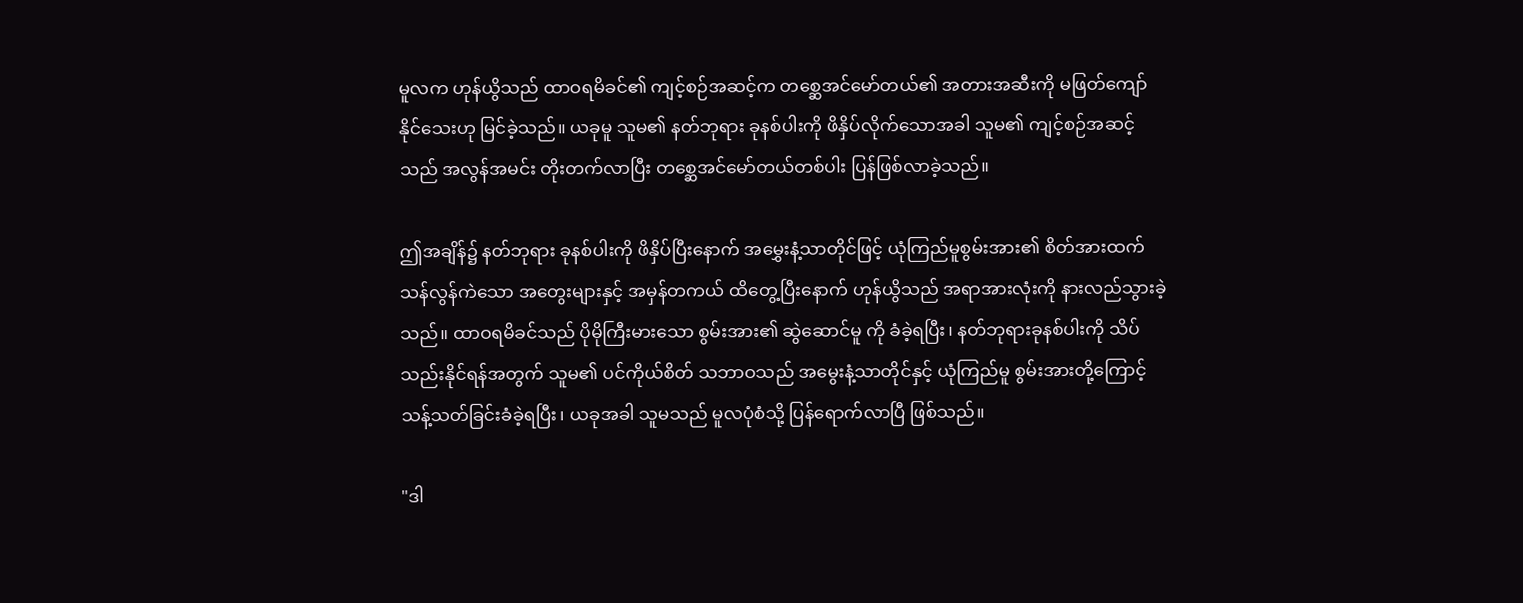မူလက ဟုန်ယွိသည် ထာဝရမိခင်၏ ကျင့်စဉ်အဆင့်က တစ္ဆေအင်မော်တယ်၏ အတားအဆီးကို မဖြတ်ကျော်နိုင်သေးဟု မြင်ခဲ့သည်။ ယခုမူ သူမ၏ နတ်ဘုရား ခုနစ်ပါးကို ဖိနှိပ်လိုက်သောအခါ သူမ၏ ကျင့်စဉ်အဆင့်သည် အလွန်အမင်း တိုးတက်လာပြီး တစ္ဆေအင်မော်တယ်တစ်ပါး ပြန်ဖြစ်လာခဲ့သည်။

ဤအချိန်၌ နတ်ဘုရား ခုနစ်ပါးကို ဖိနှိပ်ပြီးနောက် အမွှေးနံ့သာတိုင်ဖြင့် ယုံကြည်မူစွမ်းအား၏ စိတ်အားထက်သန်လွန်ကဲသော အတွေးများနှင့် အမှန်တကယ် ထိတွေ့ပြီးနောက် ဟုန်ယွိသည် အရာအားလုံးကို နားလည်သွားခဲ့သည်။ ထာဝရမိခင်သည် ပိုမိုကြီးမားသော စွမ်းအား၏ ဆွဲဆောင်မူ ကို ခံခဲ့ရပြီး၊ နတ်ဘုရားခုနစ်ပါးကို သိပ်သည်းနိုင်ရန်အတွက် သူမ၏ ပင်ကိုယ်စိတ် သဘာဝသည် အမွေးနံ့သာတိုင်နှင့် ယုံကြည်မူ စွမ်းအားတို့ကြောင့် သန့်သတ်ခြင်းခံခဲ့ရပြီး၊ ယခုအခါ သူမသည် မူလပုံစံသို့ ပြန်ရောက်လာပြီ ဖြစ်သည်။

"ဒါ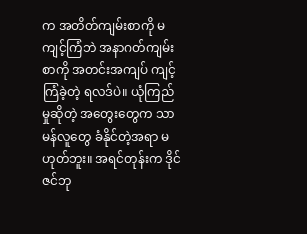က အတိတ်ကျမ်းစာကို မကျင့်ကြံဘဲ အနာဂတ်ကျမ်းစာကို အတင်းအကျပ် ကျင့်ကြံခဲ့တဲ့ ရလဒ်ပဲ။ ယုံကြည်မှုဆိုတဲ့ အတွေးတွေက သာမန်လူတွေ ခံနိုင်တဲ့အရာ မဟုတ်ဘူး။ အရင်တုန်းက ဒိုင်ဇင်ဘု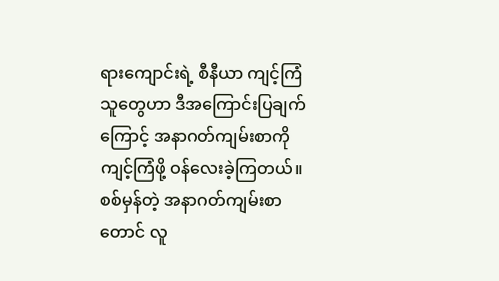ရားကျောင်းရဲ့ စီနီယာ ကျင့်ကြံသူတွေဟာ ဒီအကြောင်းပြချက်ကြောင့် အနာဂတ်ကျမ်းစာကို ကျင့်ကြံဖို့ ဝန်လေးခဲ့ကြတယ်။ စစ်မှန်တဲ့ အနာဂတ်ကျမ်းစာတောင် လူ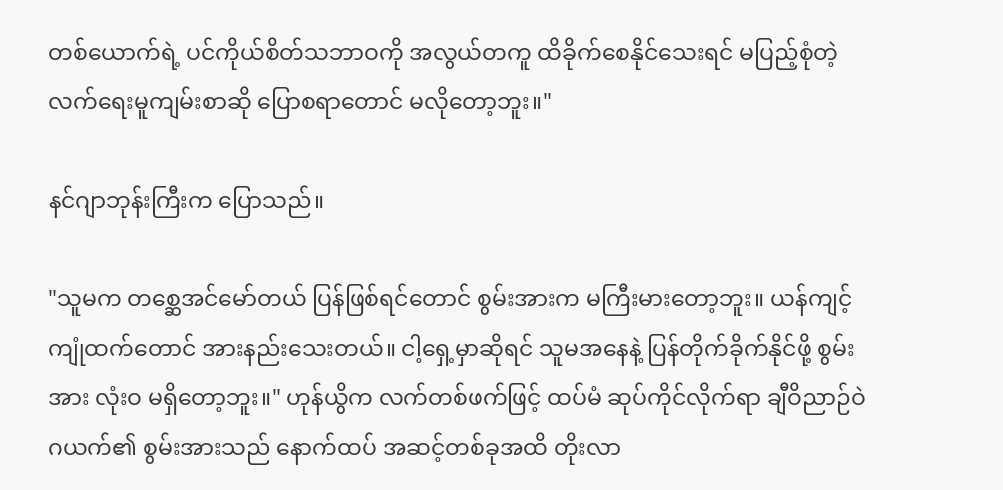တစ်ယောက်ရဲ့ ပင်ကိုယ်စိတ်သဘာဝကို အလွယ်တကူ ထိခိုက်စေနိုင်သေးရင် မပြည့်စုံတဲ့ လက်ရေးမူကျမ်းစာဆို ပြောစရာတောင် မလိုတော့ဘူး။"

နင်ဂျာဘုန်းကြီးက ပြောသည်။

"သူမက တစ္ဆေအင်မော်တယ် ပြန်ဖြစ်ရင်တောင် စွမ်းအားက မကြီးမားတော့ဘူး။ ယန်ကျင့်ကျုံထက်တောင် အားနည်းသေးတယ်။ ငါ့ရှေ့မှာဆိုရင် သူမအနေနဲ့ ပြန်တိုက်ခိုက်နိုင်ဖို့ စွမ်းအား လုံးဝ မရှိတော့ဘူး။" ဟုန်ယွိက လက်တစ်ဖက်ဖြင့် ထပ်မံ ဆုပ်ကိုင်လိုက်ရာ ချီဝိညာဉ်ဝဲဂယက်၏ စွမ်းအားသည် နောက်ထပ် အဆင့်တစ်ခုအထိ တိုးလာ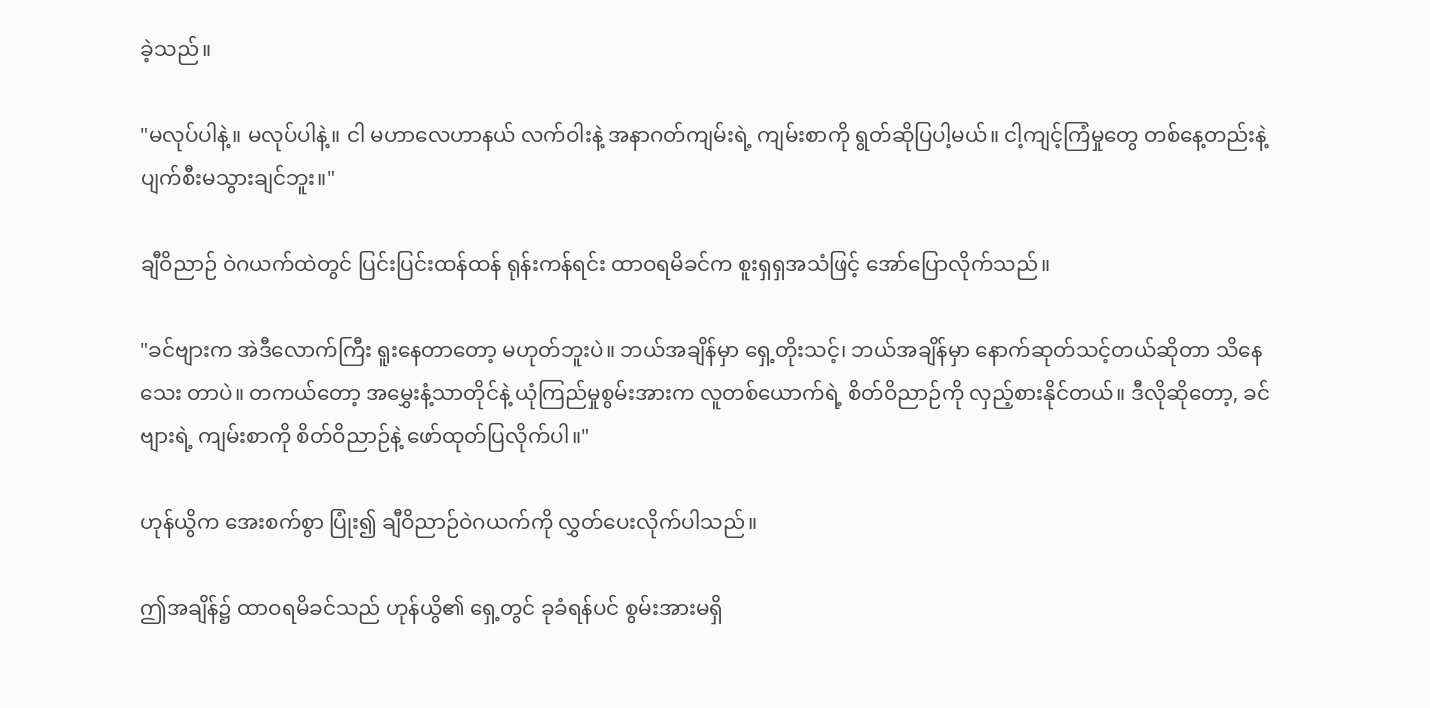ခဲ့သည်။

"မလုပ်ပါနဲ့။ မလုပ်ပါနဲ့။ ငါ မဟာလေဟာနယ် လက်ဝါးနဲ့ အနာဂတ်ကျမ်းရဲ့ ကျမ်းစာကို ရွတ်ဆိုပြပါ့မယ်။ ငါ့ကျင့်ကြံမှုတွေ တစ်နေ့တည်းနဲ့ ပျက်စီးမသွားချင်ဘူး။"

ချီဝိညာဉ် ဝဲဂယက်ထဲတွင် ပြင်းပြင်းထန်ထန် ရုန်းကန်ရင်း ထာဝရမိခင်က စူးရှရှအသံဖြင့် အော်ပြောလိုက်သည်။

"ခင်ဗျားက အဲဒီလောက်ကြီး ရူးနေတာတော့ မဟုတ်ဘူးပဲ။ ဘယ်အချိန်မှာ ရှေ့တိုးသင့်၊ ဘယ်အချိန်မှာ နောက်ဆုတ်သင့်တယ်ဆိုတာ သိနေသေး တာပဲ။ တကယ်တော့ အမွှေးနံ့သာတိုင်နဲ့ ယုံကြည်မှုစွမ်းအားက လူတစ်ယောက်ရဲ့ စိတ်ဝိညာဉ်ကို လှည့်စားနိုင်တယ်။ ဒီလိုဆိုတော့, ခင်ဗျားရဲ့ ကျမ်းစာကို စိတ်ဝိညာဉ်နဲ့ ဖော်ထုတ်ပြလိုက်ပါ။"

ဟုန်ယွိက အေးစက်စွာ ပြုံး၍ ချီဝိညာဉ်ဝဲဂယက်ကို လွှတ်ပေးလိုက်ပါသည်။

ဤအချိန်၌ ထာဝရမိခင်သည် ဟုန်ယွိ၏ ရှေ့တွင် ခုခံရန်ပင် စွမ်းအားမရှိ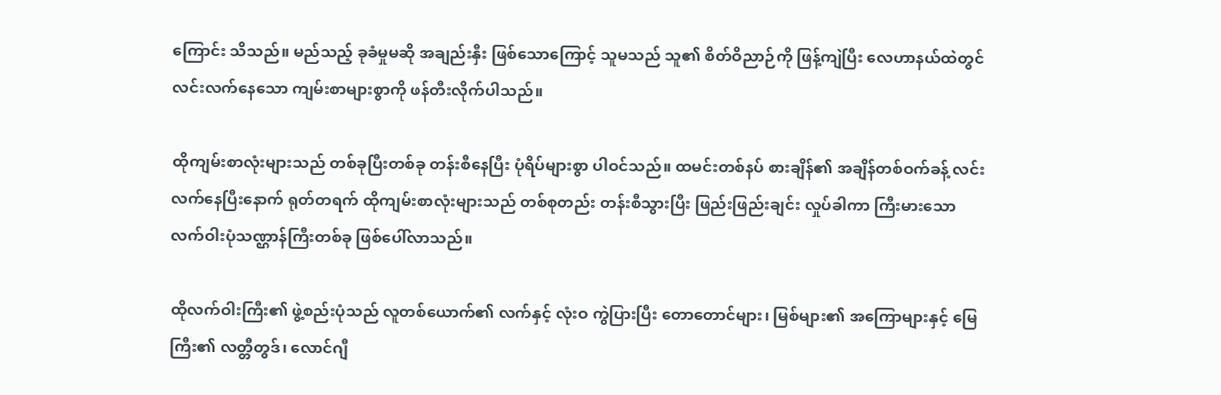ကြောင်း သိသည်။ မည်သည့် ခုခံမှုမဆို အချည်းနှီး ဖြစ်သောကြောင့် သူမသည် သူ၏ စိတ်ဝိညာဉ်ကို ဖြန့်ကျဲပြီး လေဟာနယ်ထဲတွင် လင်းလက်နေသော ကျမ်းစာများစွာကို ဖန်တီးလိုက်ပါသည်။

ထိုကျမ်းစာလုံးများသည် တစ်ခုပြီးတစ်ခု တန်းစီနေပြီး ပုံရိပ်များစွာ ပါဝင်သည်။ ထမင်းတစ်နပ် စားချိန်၏ အချိန်တစ်ဝက်ခန့် လင်းလက်နေပြီးနောက် ရုတ်တရက် ထိုကျမ်းစာလုံးများသည် တစ်စုတည်း တန်းစီသွားပြီး ဖြည်းဖြည်းချင်း လှုပ်ခါကာ ကြီးမားသော လက်ဝါးပုံသဏ္ဌာန်ကြီးတစ်ခု ဖြစ်ပေါ်လာသည်။

ထိုလက်ဝါးကြီး၏ ဖွဲ့စည်းပုံသည် လူတစ်ယောက်၏ လက်နှင့် လုံးဝ ကွဲပြားပြီး တောတောင်များ၊ မြစ်များ၏ အကြောများနှင့် မြေကြီး၏ လတ္တီတွဒ်၊ လောင်ဂျီ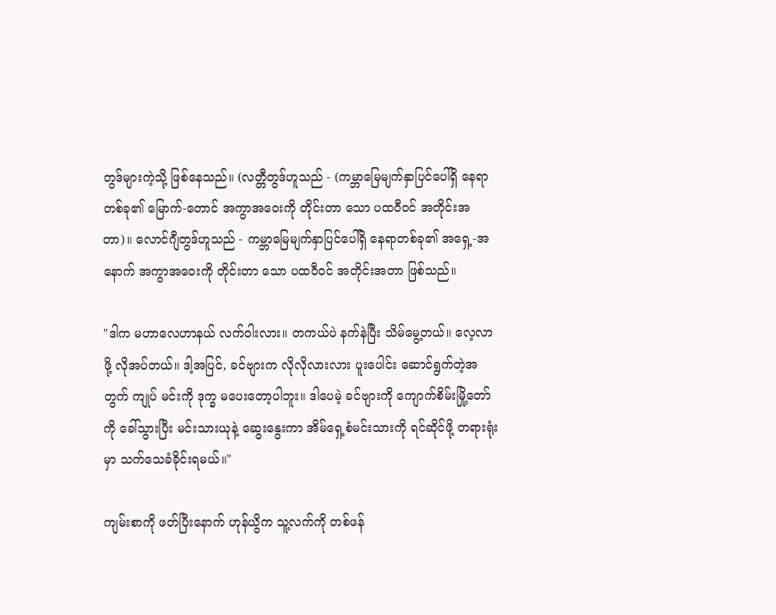တွဒ်များကဲ့သို့ ဖြစ်နေသည်။ (လတ္တီတွဒ်ဟူသည် - (ကမ္ဘာမြေမျက်နှာပြင်ပေါ်ရှိ နေရာတစ်ခု၏ မြောက်-တောင် အကွာအဝေးကို တိုင်းတာ သော ပထဝီဝင် အတိုင်းအတာ)။ လောင်ဂျီတွဒ်ဟူသည် - ကမ္ဘာမြေမျက်နှာပြင်ပေါ်ရှိ နေရာတစ်ခု၏ အရှေ့-အနောက် အကွာအဝေးကို တိုင်းတာ သော ပထဝီဝင် အတိုင်းအတာ ဖြစ်သည်။

"ဒါက မဟာလေဟာနယ် လက်ဝါးလား။ တကယ်ပဲ နက်နဲပြီး သိမ်မွေ့တယ်။ လေ့လာဖို့ လိုအပ်တယ်။ ဒါ့အပြင်, ခင်ဗျားက လိုလိုလားလား ပူးပေါင်း ဆောင်ရွက်တဲ့အတွက် ကျုပ် မင်းကို ဒုက္ခ မပေးတော့ပါဘူး။ ဒါပေမဲ့ ခင်ဗျားကို ကျောက်စိမ်းမြို့တော်ကို ခေါ်သွားပြီး မင်းသားယုနဲ့ ဆွေးနွေးကာ အိမ်ရှေ့စံမင်းသားကို ရင်ဆိုင်ဖို့ တရားရုံးမှာ သက်သေခံခိုင်းရမယ်။"

ကျမ်းစာကို ဖတ်ပြီးနောက် ဟုန်ယွိက သူ့လက်ကို တစ်ဖန်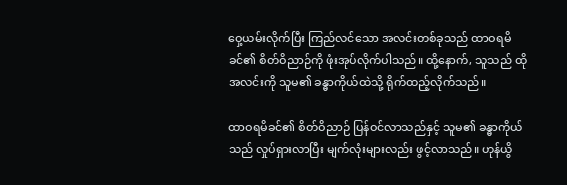ဝှေ့ယမ်းလိုက်ပြီး ကြည်လင်သော အလင်းတစ်ခုသည် ထာဝရမိခင်၏ စိတ်ဝိညာဉ်ကို ဖုံးအုပ်လိုက်ပါသည်။ ထို့နောက်, သူသည် ထိုအလင်းကို သူမ၏ ခန္ဓာကိုယ်ထဲသို့ ရိုက်ထည့်လိုက်သည်။

ထာဝရမိခင်၏ စိတ်ဝိညာဉ် ပြန်ဝင်လာသည်နှင့် သူမ၏ ခန္ဓာကိုယ်သည် လှုပ်ရှားလာပြီး မျက်လုံးများလည်း ဖွင့်လာသည်။ ဟုန်ယွိ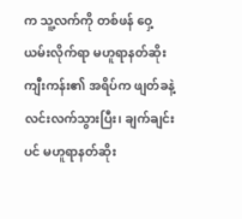က သူ့လက်ကို တစ်ဖန် ဝှေ့ယမ်းလိုက်ရာ မဟူရာနတ်ဆိုးကျီးကန်း၏ အရိပ်က ဖျတ်ခနဲ့ လင်းလက်သွားပြီး၊ ချက်ချင်းပင် မဟူရာနတ်ဆိုး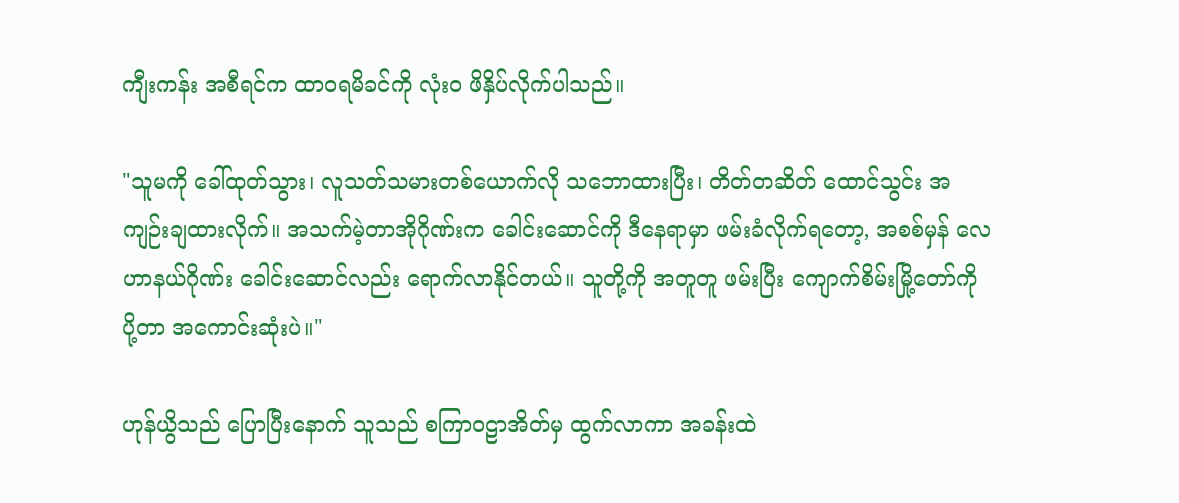ကျီးကန်း အစီရင်က ထာဝရမိခင်ကို လုံးဝ ဖိနှိပ်လိုက်ပါသည်။

"သူမကို ခေါ်ထုတ်သွား၊ လူသတ်သမားတစ်ယောက်လို သဘောထားပြီး၊ တိတ်တဆိတ် ထောင်သွင်း အကျဉ်းချထားလိုက်။ အသက်မဲ့တာအိုဂိုဏ်းက ခေါင်းဆောင်ကို ဒီနေရာမှာ ဖမ်းခံလိုက်ရတော့, အစစ်မှန် လေဟာနယ်ဂိုဏ်း ခေါင်းဆောင်လည်း ရောက်လာနိုင်တယ်။ သူတို့ကို အတူတူ ဖမ်းပြီး ကျောက်စိမ်းမြို့တော်ကို ပို့တာ အကောင်းဆုံးပဲ။"

ဟုန်ယွိသည် ပြောပြီးနောက် သူသည် စကြာဝဠာအိတ်မှ ထွက်လာကာ အခန်းထဲ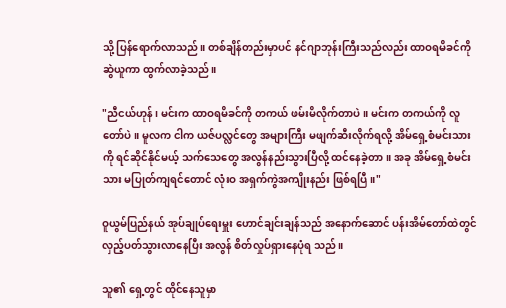သို့ ပြန်ရောက်လာသည်။ တစ်ချိန်တည်းမှာပင် နင်ဂျာဘုန်းကြီးသည်လည်း ထာဝရမိခင်ကို ဆွဲယူကာ ထွက်လာခဲ့သည်။

"ညီငယ်ဟုန်၊ မင်းက ထာဝရမိခင်ကို တကယ် ဖမ်းမိလိုက်တာပဲ။ မင်းက တကယ်ကို လူတော်ပဲ။ မူလက ငါက ယဇ်ပလ္လင်တွေ အများကြီး မဖျက်ဆီးလိုက်ရလို့ အိမ်ရှေ့စံမင်းသားကို ရင်ဆိုင်နိုင်မယ့် သက်သေတွေ အလွန်နည်းသွားပြီလို့ ထင်နေခဲ့တာ။ အခု အိမ်ရှေ့စံမင်းသား မပြုတ်ကျရင်တောင် လုံးဝ အရှက်ကွဲအကျိုးနည်း ဖြစ်ရပြီ။"

ဝူယွမ်ပြည်နယ် အုပ်ချုပ်ရေးမှူး ဟောင်ချင်းချန်သည် အနောက်ဆောင် ပန်းအိမ်တော်ထဲတွင် လှည့်ပတ်သွားလာနေပြီး အလွန် စိတ်လှုပ်ရှားနေပုံရ သည်။

သူ၏ ရှေ့တွင် ထိုင်နေသူမှာ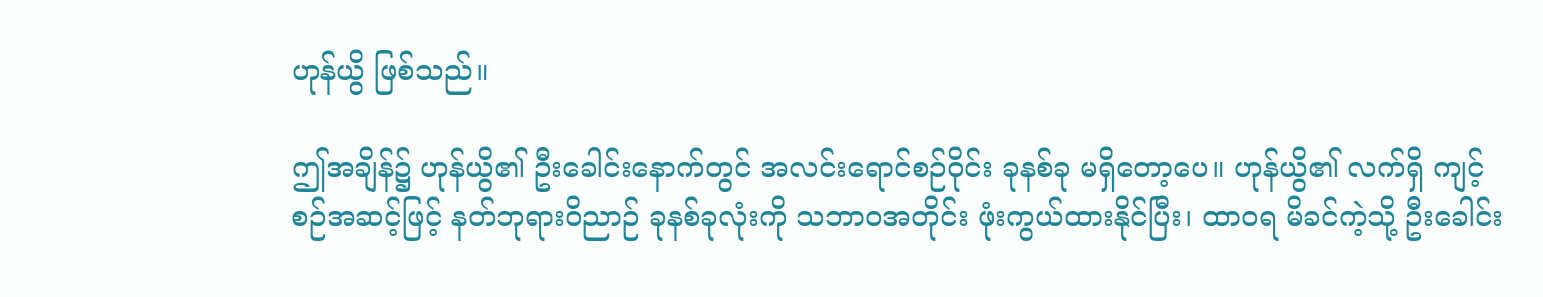ဟုန်ယွိ ဖြစ်သည်။

ဤအချိန်၌ ဟုန်ယွိ၏ ဦးခေါင်းနောက်တွင် အလင်းရောင်စဉ်ဝိုင်း ခုနစ်ခု မရှိတော့ပေ။ ဟုန်ယွိ၏ လက်ရှိ ကျင့်စဉ်အဆင့်ဖြင့် နတ်ဘုရားဝိညာဉ် ခုနစ်ခုလုံးကို သဘာဝအတိုင်း ဖုံးကွယ်ထားနိုင်ပြီး၊ ထာဝရ မိခင်ကဲ့သို့ ဦးခေါင်း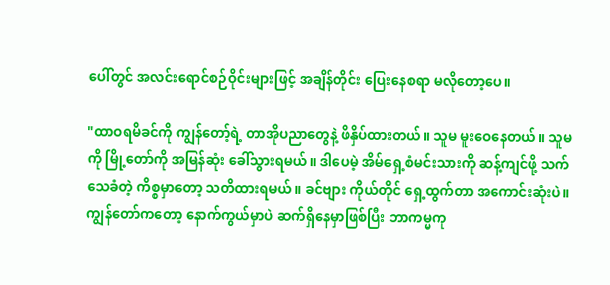ပေါ်တွင် အလင်းရောင်စဉ်ဝိုင်းများဖြင့် အချိန်တိုင်း ပြေးနေစရာ မလိုတော့ပေ။

"ထာဝရမိခင်ကို ကျွန်တော့်ရဲ့ တာအိုပညာတွေနဲ့ ဖိနှိပ်ထားတယ်။ သူမ မူးဝေနေတယ်။ သူမကို မြို့တော်ကို အမြန်ဆုံး ခေါ်သွားရမယ်။ ဒါပေမဲ့ အိမ်ရှေ့စံမင်းသားကို ဆန့်ကျင်ဖို့ သက်သေခံတဲ့ ကိစ္စမှာတော့ သတိထားရမယ်။ ခင်ဗျား ကိုယ်တိုင် ရှေ့ထွက်တာ အကောင်းဆုံးပဲ။ ကျွန်တော်ကတော့ နောက်ကွယ်မှာပဲ ဆက်ရှိနေမှာဖြစ်ပြီး ဘာကမ္မကု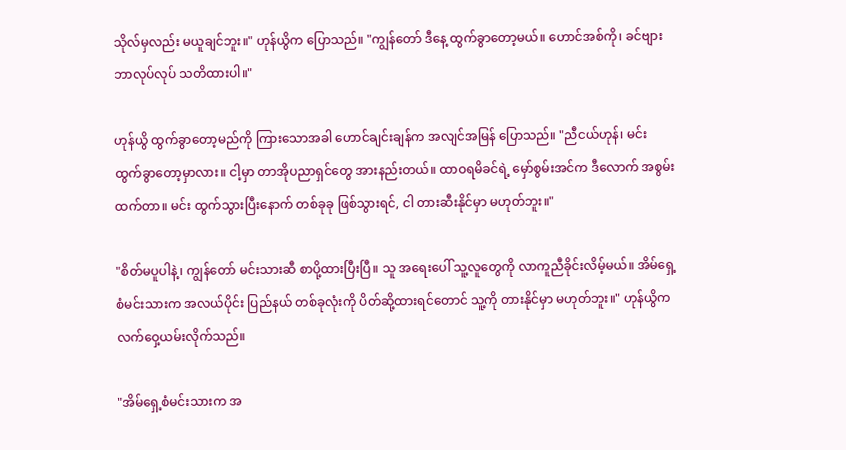သိုလ်မှလည်း မယူချင်ဘူး။" ဟုန်ယွိက ပြောသည်။ "ကျွန်တော် ဒီနေ့ ထွက်ခွာတော့မယ်။ ဟောင်အစ်ကို၊ ခင်ဗျား ဘာလုပ်လုပ် သတိထားပါ။"

ဟုန်ယွိ ထွက်ခွာတော့မည်ကို ကြားသောအခါ ဟောင်ချင်းချန်က အလျင်အမြန် ပြောသည်။ "ညီငယ်ဟုန်၊ မင်း ထွက်ခွာတော့မှာလား။ ငါ့မှာ တာအိုပညာရှင်တွေ အားနည်းတယ်။ ထာဝရမိခင်ရဲ့ မှော်စွမ်းအင်က ဒီလောက် အစွမ်းထက်တာ။ မင်း ထွက်သွားပြီးနောက် တစ်ခုခု ဖြစ်သွားရင်, ငါ တားဆီးနိုင်မှာ မဟုတ်ဘူး။"

"စိတ်မပူပါနဲ့၊ ကျွန်တော် မင်းသားဆီ စာပို့ထားပြီးပြီ။ သူ အရေးပေါ် သူ့လူတွေကို လာကူညီခိုင်းလိမ့်မယ်။ အိမ်ရှေ့စံမင်းသားက အလယ်ပိုင်း ပြည်နယ် တစ်ခုလုံးကို ပိတ်ဆို့ထားရင်တောင် သူ့ကို တားနိုင်မှာ မဟုတ်ဘူး။" ဟုန်ယွိက လက်ဝှေ့ယမ်းလိုက်သည်။

"အိမ်ရှေ့စံမင်းသားက အ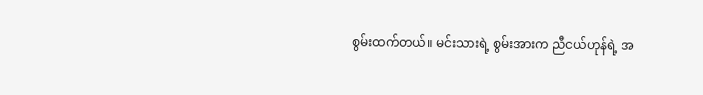စွမ်းထက်တယ်။ မင်းသားရဲ့ စွမ်းအားက ညီငယ်ဟုန်ရဲ့ အ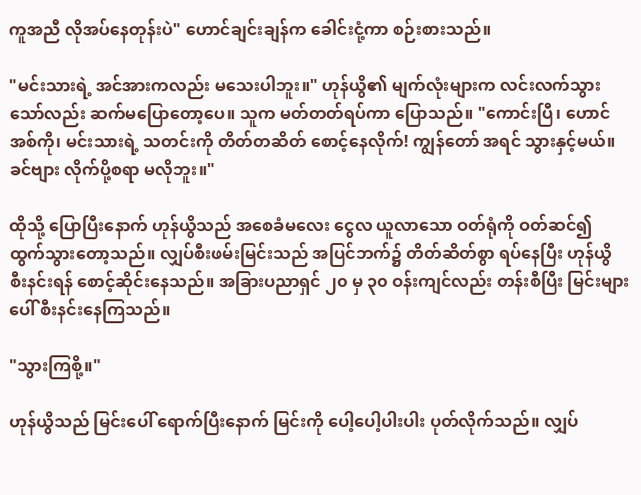ကူအညီ လိုအပ်နေတုန်းပဲ" ဟောင်ချင်းချန်က ခေါင်းငုံ့ကာ စဉ်းစားသည်။

"မင်းသားရဲ့ အင်အားကလည်း မသေးပါဘူး။" ဟုန်ယွိ၏ မျက်လုံးများက လင်းလက်သွားသော်လည်း ဆက်မပြောတော့ပေ။ သူက မတ်တတ်ရပ်ကာ ပြောသည်။ "ကောင်းပြီ၊ ဟောင်အစ်ကို၊ မင်းသားရဲ့ သတင်းကို တိတ်တဆိတ် စောင့်နေလိုက်! ကျွန်တော် အရင် သွားနှင့်မယ်။ ခင်ဗျား လိုက်ပို့စရာ မလိုဘူး။"

ထိုသို့ ပြောပြီးနောက် ဟုန်ယွိသည် အစေခံမလေး ငွေလ ယူလာသော ဝတ်ရုံကို ဝတ်ဆင်၍ ထွက်သွားတော့သည်။ လျှပ်စီးဖမ်းမြင်းသည် အပြင်ဘက်၌ တိတ်ဆိတ်စွာ ရပ်နေပြီး ဟုန်ယွိ စီးနင်းရန် စောင့်ဆိုင်းနေသည်။ အခြားပညာရှင် ၂၀ မှ ၃၀ ဝန်းကျင်လည်း တန်းစီပြီး မြင်းများပေါ် စီးနင်းနေကြသည်။

"သွားကြစို့။"

ဟုန်ယွိသည် မြင်းပေါ် ရောက်ပြီးနောက် မြင်းကို ပေါ့ပေါ့ပါးပါး ပုတ်လိုက်သည်။ လျှပ်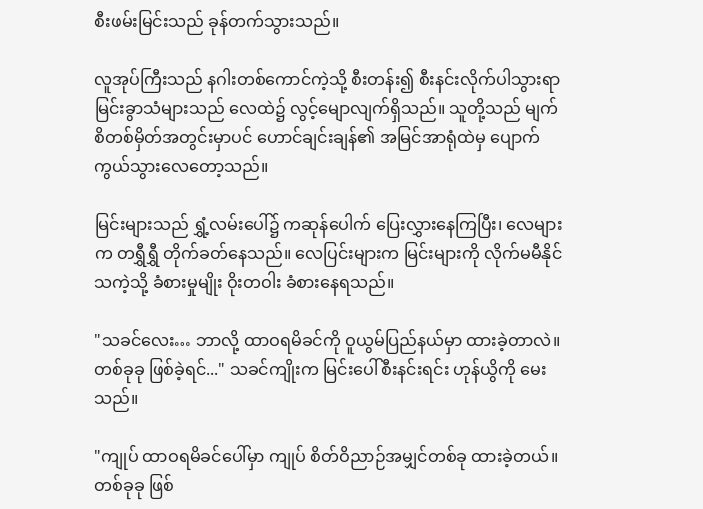စီးဖမ်းမြင်းသည် ခုန်တက်သွားသည်။

လူအုပ်ကြီးသည် နဂါးတစ်ကောင်ကဲ့သို့ စီးတန်း၍ စီးနင်းလိုက်ပါသွားရာ မြင်းခွာသံများသည် လေထဲ၌ လွင့်မျောလျက်ရှိသည်။ သူတို့သည် မျက်စိတစ်မှိတ်အတွင်းမှာပင် ဟောင်ချင်းချန်၏ အမြင်အာရုံထဲမှ ပျောက်ကွယ်သွားလေတော့သည်။

မြင်းများသည် ရွှံ့လမ်းပေါ်၌ ကဆုန်ပေါက် ပြေးလွှားနေကြပြီး၊ လေများက တရွှီရွှီ တိုက်ခတ်နေသည်။ လေပြင်းများက မြင်းများကို လိုက်မမီနိုင်သကဲ့သို့ ခံစားမှုမျိုး ဝိုးတဝါး ခံစားနေရသည်။

"သခင်လေး… ဘာလို့ ထာဝရမိခင်ကို ဝူယွမ်ပြည်နယ်မှာ ထားခဲ့တာလဲ။ တစ်ခုခု ဖြစ်ခဲ့ရင်..." သခင်ကျိုးက မြင်းပေါ်စီးနင်းရင်း ဟုန်ယွိကို မေးသည်။

"ကျုပ် ထာဝရမိခင်ပေါ်မှာ ကျုပ် စိတ်ဝိညာဉ်အမျှင်တစ်ခု ထားခဲ့တယ်။ တစ်ခုခု ဖြစ်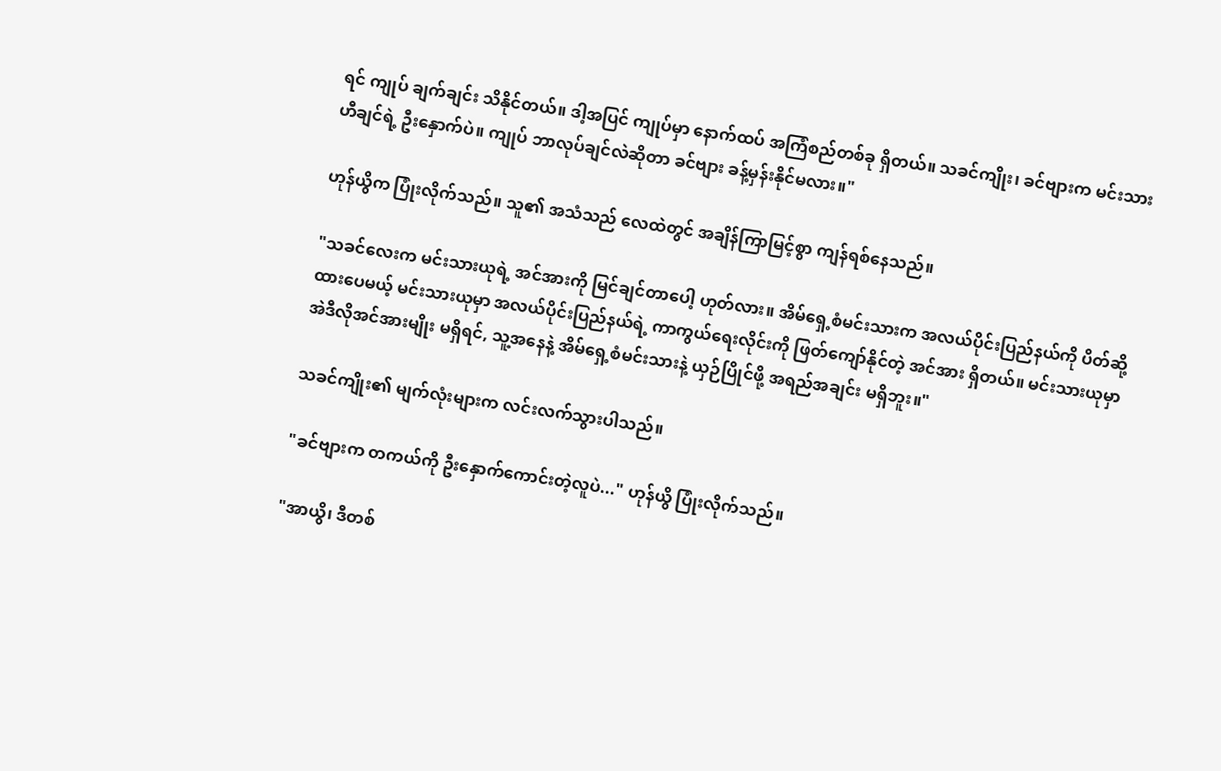ရင် ကျုပ် ချက်ချင်း သိနိုင်တယ်။ ဒါ့အပြင် ကျုပ်မှာ နောက်ထပ် အကြံစည်တစ်ခု ရှိတယ်။ သခင်ကျိုး၊ ခင်ဗျားက မင်းသားဟီချင်ရဲ့ ဦးနှောက်ပဲ။ ကျုပ် ဘာလုပ်ချင်လဲဆိုတာ ခင်ဗျား ခန့်မှန်းနိုင်မလား။"

ဟုန်ယွိက ပြုံးလိုက်သည်။ သူ၏ အသံသည် လေထဲတွင် အချိန်ကြာမြင့်စွာ ကျန်ရစ်နေသည်။

"သခင်လေးက မင်းသားယုရဲ့ အင်အားကို မြင်ချင်တာပေါ့ ဟုတ်လား။ အိမ်ရှေ့စံမင်းသားက အလယ်ပိုင်းပြည်နယ်ကို ပိတ်ဆို့ထားပေမယ့် မင်းသားယုမှာ အလယ်ပိုင်းပြည်နယ်ရဲ့ ကာကွယ်ရေးလိုင်းကို ဖြတ်ကျော်နိုင်တဲ့ အင်အား ရှိတယ်။ မင်းသားယုမှာ အဲဒီလိုအင်အားမျိုး မရှိရင်, သူ့အနေနဲ့ အိမ်ရှေ့စံမင်းသားနဲ့ ယှဉ်ပြိုင်ဖို့ အရည်အချင်း မရှိဘူး။"

သခင်ကျိုး၏ မျက်လုံးများက လင်းလက်သွားပါသည်။

"ခင်ဗျားက တကယ်ကို ဦးနှောက်ကောင်းတဲ့လူပဲ..." ဟုန်ယွိ ပြုံးလိုက်သည်။

"အာယွိ၊ ဒီတစ်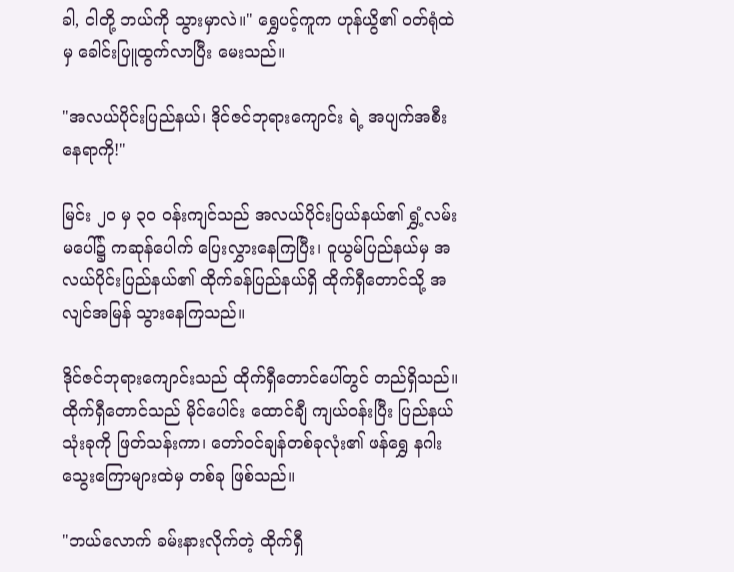ခါ, ငါတို့ ဘယ်ကို သွားမှာလဲ။" ရွှေပင့်ကူက ဟုန်ယွိ၏ ဝတ်ရုံထဲမှ ခေါင်းပြူထွက်လာပြီး မေးသည်။

"အလယ်ပိုင်းပြည်နယ်၊ ဒိုင်ဇင်ဘုရားကျောင်း ရဲ့ အပျက်အစီးနေရာကို!"

မြင်း ၂၀ မှ ၃၀ ဝန်းကျင်သည် အလယ်ပိုင်းပြယ်နယ်၏ ရွှံ့လမ်းမပေါ်၌ ကဆုန်ပေါက် ပြေးလွှားနေကြပြီး၊ ဝူယွမ်ပြည်နယ်မှ အလယ်ပိုင်းပြည်နယ်၏ ထိုက်ခန်ပြည်နယ်ရှိ ထိုက်ရှီတောင်သို့ အလျင်အမြန် သွားနေကြသည်။

ဒိုင်ဇင်ဘုရားကျောင်းသည် ထိုက်ရှီတောင်ပေါ်တွင် တည်ရှိသည်။ ထိုက်ရှီတောင်သည် မိုင်ပေါင်း ထောင်ချီ ကျယ်ဝန်းပြီး ပြည်နယ်သုံးခုကို ဖြတ်သန်းကာ၊ တော်ဝင်ချန်တစ်ခုလုံး၏ ဖန်ရွှေ နဂါးသွေးကြောများထဲမှ တစ်ခု ဖြစ်သည်။

"ဘယ်လောက် ခမ်းနားလိုက်တဲ့ ထိုက်ရှီ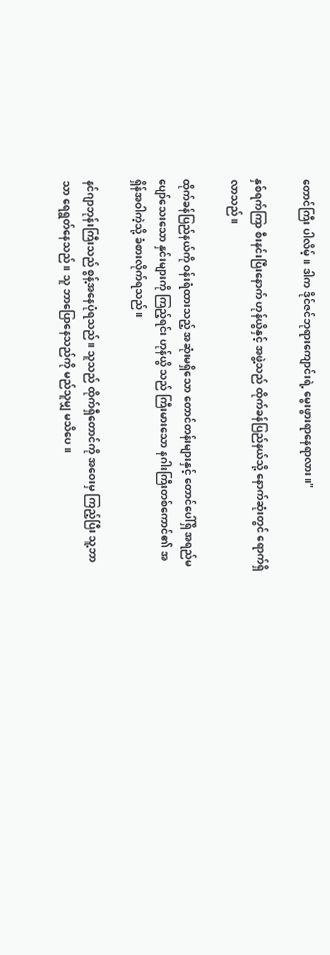တောင်ကြီး ပါလိမ့်။ ဒါက ဒိုင်ဇင်ဘုရားကျောင်းရဲ့ မွေးဖွားရာနေရာလား။"

နှစ်ရက်ကြာ စီးနင်းပြီးနောက် ဟုန်ယွိနှင့် အဖွဲ့သည် ထိုက်ခန်ပြည်နယ်သို့ နောက်ဆုံးတွင် ရောက်ရှိလာသည်။

ထိုက်ခန်ပြည်နယ်ကို ဝန်းရံထားသည့် အဆုံးမရှိသော တောင်တန်းများနှင့် တောင်ပေါ်ရှိ အရည်မပျော်သေးသော နှင်းများကို ကြည့်ရင်း ဟုန်ယွိ သည် ကြီးမားသော နဂါးကြီးတစ်ကောင်၏ အရှိန်အဝါကဲ့သို့ ခံစားလိုက်ရသည်။

နင်ဂျာဘုန်းကြီးသည် စွန့်အနေပုံရသည်။ သူသည် ထိုက်ရှီတောင်ကို အဝေးမှ ကြည့်ပြီး သူ့ဘာသာ ရေရွတ်နေသည်။ သူ ဘာပြောနေသည်ကို မည်သူမျှ မသိပေ။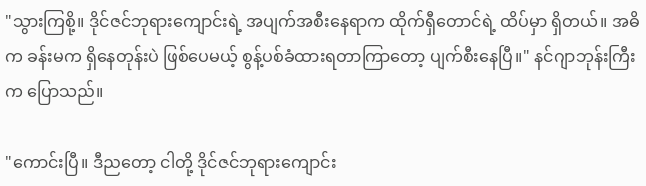"သွားကြစို့။ ဒိုင်ဇင်ဘုရားကျောင်းရဲ့ အပျက်အစီးနေရာက ထိုက်ရှီတောင်ရဲ့ ထိပ်မှာ ရှိတယ်။ အဓိက ခန်းမက ရှိနေတုန်းပဲ ဖြစ်ပေမယ့် စွန့်ပစ်ခံထားရတာကြာတော့ ပျက်စီးနေပြီ။" နင်ဂျာဘုန်းကြီးက ပြောသည်။

"ကောင်းပြီ။ ဒီညတော့ ငါတို့ ဒိုင်ဇင်ဘုရားကျောင်း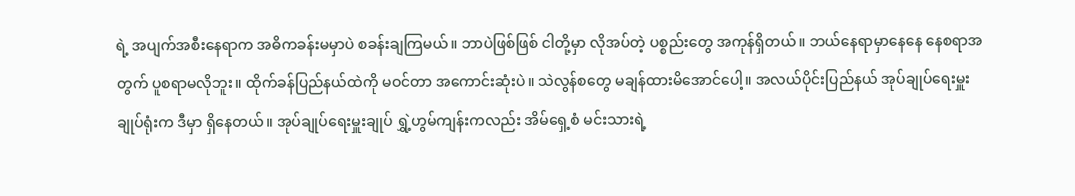ရဲ့ အပျက်အစီးနေရာက အဓိကခန်းမမှာပဲ စခန်းချကြမယ်။ ဘာပဲဖြစ်ဖြစ် ငါတို့မှာ လိုအပ်တဲ့ ပစ္စည်းတွေ အကုန်ရှိတယ်။ ဘယ်နေရာမှာနေနေ နေစရာအတွက် ပူစရာမလိုဘူး။ ထိုက်ခန်ပြည်နယ်ထဲကို မဝင်တာ အကောင်းဆုံးပဲ။ သဲလွန်စတွေ မချန်ထားမိအောင်ပေါ့။ အလယ်ပိုင်းပြည်နယ် အုပ်ချုပ်ရေးမှူးချုပ်ရုံးက ဒီမှာ ရှိနေတယ်။ အုပ်ချုပ်ရေးမှူးချုပ် ရွှဲ့ဟွမ်ကျန်းကလည်း အိမ်ရှေ့စံ မင်းသားရဲ့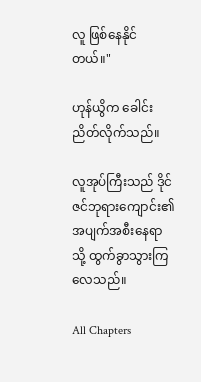လူ ဖြစ်နေနိုင်တယ်။"

ဟုန်ယွိက ခေါင်းညိတ်လိုက်သည်။

လူအုပ်ကြီးသည် ဒိုင်ဇင်ဘုရားကျောင်း၏ အပျက်အစီးနေရာသို့ ထွက်ခွာသွားကြလေသည်။

All Chapters